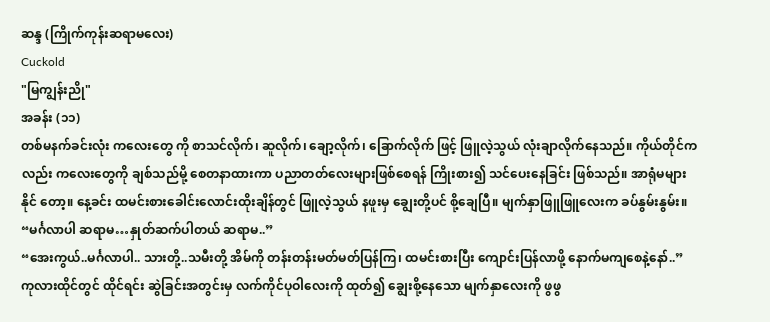ဆန္ဒ (ကြိုက်ကုန်းဆရာမလေး)
Cuckold
"မြကျွန်းညို"
အခန်း (၁၁)
တစ်မနက်ခင်းလုံး ကလေးတွေ ကို စာသင်လိုက်၊ ဆူလိုက်၊ ချော့လိုက်၊ ခြောက်လိုက် ဖြင့် ဖြူလဲ့သွယ် လုံးချာလိုက်နေသည်။ ကိုယ်တိုင်ကလည်း ကလေးတွေကို ချစ်သည်မို့ စေတနာထားကာ ပညာတတ်လေးများဖြစ်စေရန် ကြိုးစား၍ သင်ပေးနေခြင်း ဖြစ်သည်။ အာရုံမများနိုင် တော့။ နေ့ခင်း ထမင်းစားခေါင်းလောင်းထိုးချိန်တွင် ဖြူလဲ့သွယ် နဖူးမှ ချွေးတို့ပင် စို့ချေပြီ။ မျက်နှာဖြူဖြူလေးက ခပ်နွမ်းနွမ်း။
“မင်္ဂလာပါ ဆရာမ…နှုတ်ဆက်ပါတယ် ဆရာမ..”
“အေးကွယ်..မင်္ဂလာပါ.. သားတို့..သမီးတို့ အိမ်ကို တန်းတန်းမတ်မတ်ပြန်ကြ၊ ထမင်းစားပြီး ကျောင်းပြန်လာဖို့ နောက်မကျစေနဲ့နော်..”
ကုလားထိုင်တွင် ထိုင်ရင်း ဆွဲခြင်းအတွင်းမှ လက်ကိုင်ပုဝါလေးကို ထုတ်၍ ချွေးစို့နေသော မျက်နှာလေးကို ဖွဖွ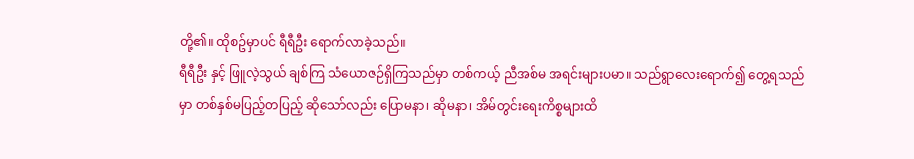တို့၏။ ထိုစဥ်မှာပင် ရီရီဦး ရောက်လာခဲ့သည်။
ရီရီဦး နှင့် ဖြူလဲ့သွယ် ချစ်ကြ သံယောဇဉ်ရှိကြသည်မှာ တစ်ကယ့် ညီအစ်မ အရင်းများပမာ။ သည်ရွာလေးရောက်၍ တွေ့ရသည်မှာ တစ်နှစ်မပြည့်တပြည့် ဆိုသော်လည်း ပြောမနာ၊ ဆိုမနာ၊ အိမ်တွင်းရေးကိစ္စများထိ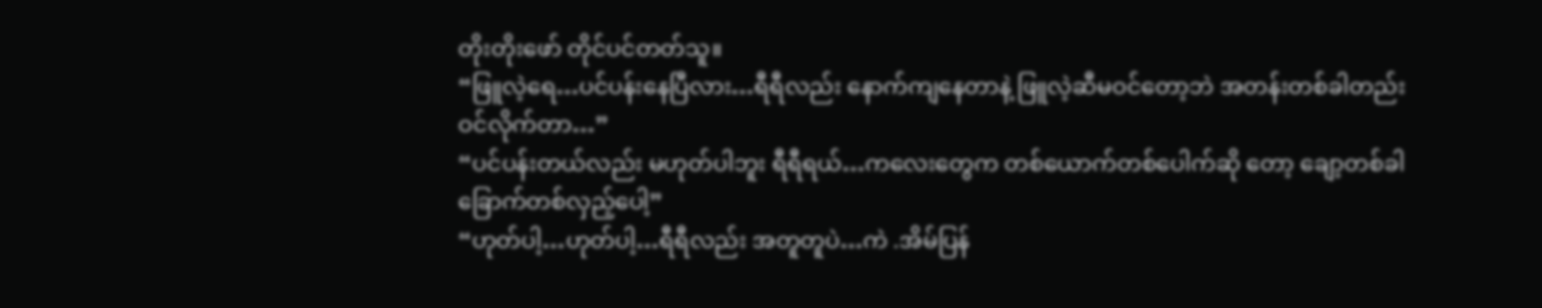တိုးတိုးဖော် တိုင်ပင်တတ်သူ။
“ဖြူလဲ့ရေ…ပင်ပန်းနေပြီလား…ရီရီလည်း နောက်ကျနေတာနဲ့ ဖြူလဲ့ဆီမဝင်တော့ဘဲ အတန်းတစ်ခါတည်း ဝင်လိုက်တာ…”
“ပင်ပန်းတယ်လည်း မဟုတ်ပါဘူး ရီရီရယ်…ကလေးတွေက တစ်ယောက်တစ်ပေါက်ဆို တော့ ချော့တစ်ခါခြောက်တစ်လှည့်ပေါ့”
“ဟုတ်ပါ့…ဟုတ်ပါ့…ရီရီလည်း အတူတူပဲ…ကဲ .အိမ်ပြန်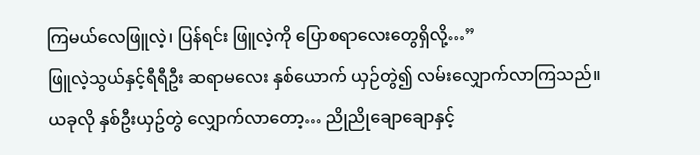ကြမယ်လေဖြူလဲ့၊ ပြန်ရင်း ဖြူလဲ့ကို ပြောစရာလေးတွေရှိလို့…”
ဖြူလဲ့သွယ်နှင့်ရီရီဦး ဆရာမလေး နှစ်ယောက် ယှဉ်တွဲ၍ လမ်းလျှောက်လာကြသည်။
ယခုလို နှစ်ဦးယှဥ်တွဲ လျှောက်လာတော့… ညိုညိုချောချောနှင့်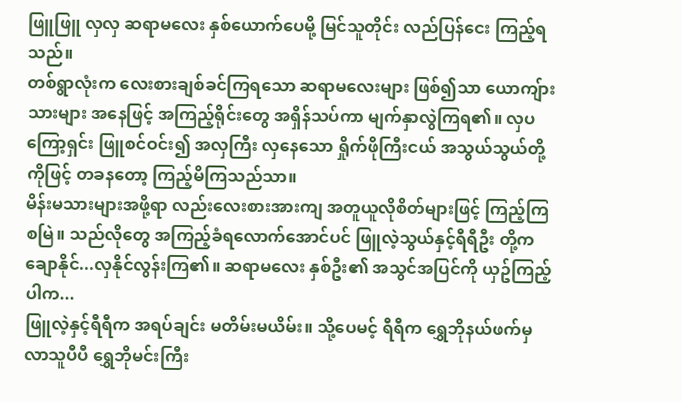ဖြူဖြူ လှလှ ဆရာမလေး နှစ်ယောက်ပေမို့ မြင်သူတိုင်း လည်ပြန်ငေး ကြည့်ရသည်။
တစ်ရွာလုံးက လေးစားချစ်ခင်ကြရသော ဆရာမလေးများ ဖြစ်၍သာ ယောကျ်ားသားများ အနေဖြင့် အကြည့်ရိုင်းတွေ အရှိန်သပ်ကာ မျက်နှာလွဲကြရ၏။ လှပကြော့ရှင်း ဖြူစင်ဝင်း၍ အလှကြီး လှနေသော ရှိုက်ဖိုကြီးငယ် အသွယ်သွယ်တို့ကိုဖြင့် တခနတော့ ကြည့်မိကြသည်သာ။
မိန်းမသားများအဖို့ရာ လည်းလေးစားအားကျ အတူယူလိုစိတ်များဖြင့် ကြည့်ကြစမြဲ။ သည်လိုတွေ အကြည့်ခံရလောက်အောင်ပင် ဖြူလဲ့သွယ်နှင့်ရီရီဦး တို့က ချောနိုင်...လှနိုင်လွန်းကြ၏။ ဆရာမလေး နှစ်ဦး၏ အသွင်အပြင်ကို ယှဥ်ကြည့်ပါက...
ဖြူလဲ့နှင့်ရီရီက အရပ်ချင်း မတိမ်းမယိမ်း။ သို့ပေမင့် ရီရီက ရွှေဘိုနယ်ဖက်မှလာသူပီပီ ရွှေဘိုမင်းကြီး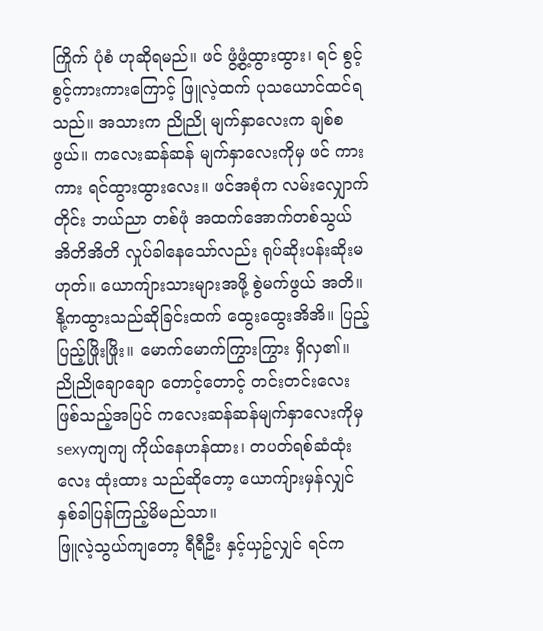ကြိုက် ပုံစံ ဟုဆိုရမည်။ ဖင် ဖွံ့ဖွံ့ထွားထွား၊ ရင် စွင့်စွင့်ကားကားကြောင့် ဖြူလဲ့ထက် ပုသယောင်ထင်ရသည်။ အသားက ညိုညို မျက်နှာလေးက ချစ်စဖွယ်။ ကလေးဆန်ဆန် မျက်နှာလေးကိုမှ ဖင် ကားကား ရင်ထွားထွားလေး။ ဖင်အစုံက လမ်းလျှောက်တိုင်း ဘယ်ညာ တစ်ဖုံ အထက်အောက်တစ်သွယ် အိတိအိတိ လှုပ်ခါနေသော်လည်း ရုပ်ဆိုးပန်းဆိုးမဟုတ်။ ယောကျ်ားသားများအဖို့ စွဲမက်ဖွယ် အတိ။ နို့ကထွားသည်ဆိုခြင်းထက် ထွေးထွေးအိအိ။ ပြည့်ပြည့်ဖြိုးဖြိုး။ မောက်မောက်ကြွားကြွား ရှိလှ၏။
ညိုညိုချောချော တောင့်တောင့် တင်းတင်းလေးဖြစ်သည့်အပြင် ကလေးဆန်ဆန်မျက်နှာလေးကိုမှ sexyကျကျ ကိုယ်နေဟန်ထား၊ တပတ်ရစ်ဆံထုံးလေး ထုံးထား သည်ဆိုတော့ ယောကျ်ားမှန်လျှင် နှစ်ခါပြန်ကြည့်မိမည်သာ။
ဖြူလဲ့သွယ်ကျတော့ ရီရီဦး နှင့်ယှဥ်လျှင် ရင်က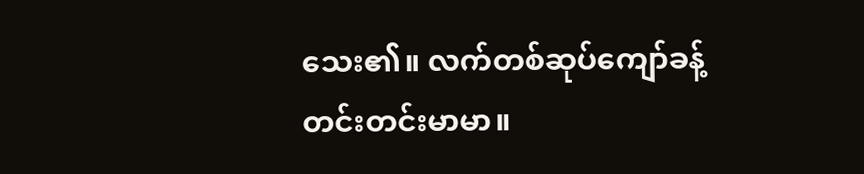သေး၏။ လက်တစ်ဆုပ်ကျော်ခန့် တင်းတင်းမာမာ။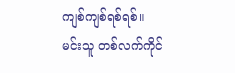ကျစ်ကျစ်ရစ်ရစ်။
မင်းသူ တစ်လက်ကိုင်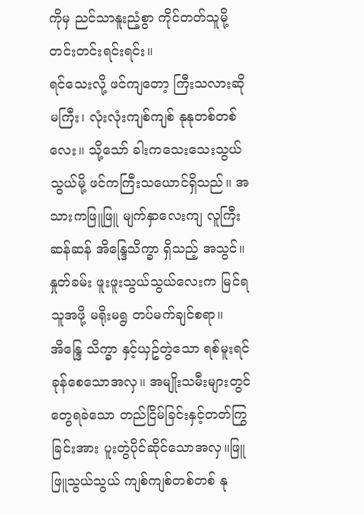ကိုမှ ညင်သာနူးညံ့စွာ ကိုင်တတ်သူမို့ တင်းတင်းရင်းရင်း။
ရင်သေးလို့ ဖင်ကျတော့ ကြီးသလားဆို မကြီး၊ လုံးလုံးကျစ်ကျစ် နုနုတစ်တစ်လေး။ သို့သော် ခါးကသေးသေးသွယ်သွယ်မို့ ဖင်ကကြီးသယောင်ရှိသည်။ အသားကဖြူဖြူ မျက်နှာလေးကျ လူကြီးဆန်ဆန် အိန္ဒြေသိက္ခာ ရှိသည့် အသွင်။
နှုတ်ခမ်း ဖူးဖူးသွယ်သွယ်လေးက မြင်ရသူအဖို့ မရိုးမရွ တပ်မက်ချင်စရာ။ အိန္ဒြေ သိက္ခာ နှင့်ယှဥ်တွဲသော ရစ်မူးရင်ခုန်စေသောအလှ။ အမျိုးသမီးများတွင် တွေရခဲသော တည်ငြိမ်ခြင်းနှင့်တတ်ကြွခြင်းအား ပူးတွဲပိုင်ဆိုင်သောအလှ။ဖြူဖြူသွယ်သွယ် ကျစ်ကျစ်တစ်တစ် နု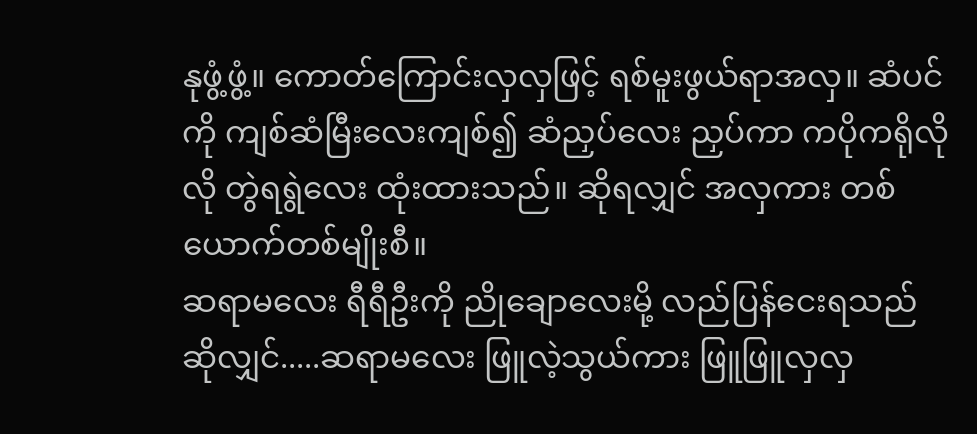နုဖွံ့ဖွံ့။ ကောတ်ကြောင်းလှလှဖြင့် ရစ်မူးဖွယ်ရာအလှ။ ဆံပင်ကို ကျစ်ဆံမြီးလေးကျစ်၍ ဆံညှပ်လေး ညှပ်ကာ ကပိုကရိုလိုလို တွဲရရွဲလေး ထုံးထားသည်။ ဆိုရလျှင် အလှကား တစ်ယောက်တစ်မျိုးစီ။
ဆရာမလေး ရီရီဦးကို ညိုချောလေးမို့ လည်ပြန်ငေးရသည်ဆိုလျှင်.....ဆရာမလေး ဖြူလဲ့သွယ်ကား ဖြူဖြူလှလှ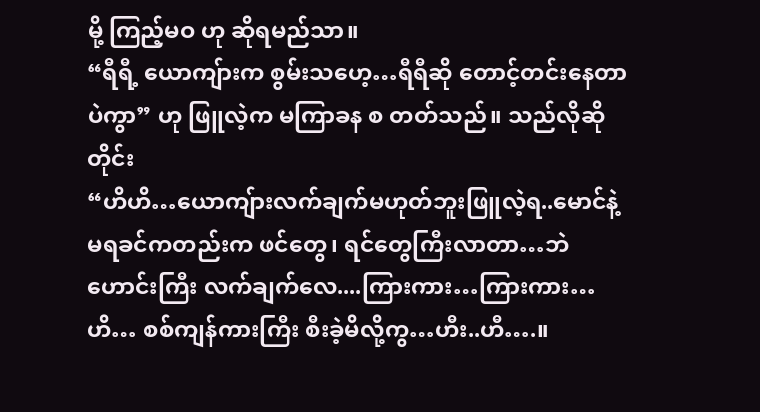မို့ ကြည့်မဝ ဟု ဆိုရမည်သာ။
“ရီရီ့ ယောကျ်ားက စွမ်းသဟေ့…ရီရီဆို တောင့်တင်းနေတာပဲကွာ” ဟု ဖြူလဲ့က မကြာခန စ တတ်သည်။ သည်လိုဆိုတိုင်း
“ဟိဟိ…ယောကျ်ားလက်ချက်မဟုတ်ဘူးဖြူလဲ့ရ..မောင်နဲ့မရခင်ကတည်းက ဖင်တွေ၊ ရင်တွေကြီးလာတာ…ဘဲဟောင်းကြီး လက်ချက်လေ....ကြားကား…ကြားကား…ဟိ… စစ်ကျန်ကားကြီး စီးခဲ့မိလို့ကွ…ဟီး..ဟီ….။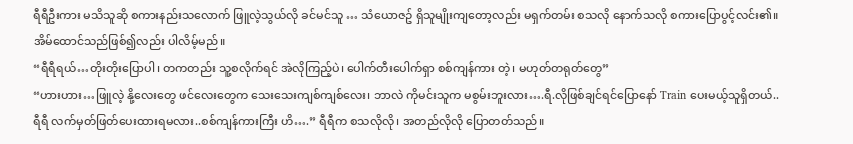ရီရီဦးကား မသိသူဆို စကားနည်းသလောက် ဖြူလဲ့သွယ်လို ခင်မင်သူ … သံယောဇဥ် ရှိသူမျိုးကျတော့လည်း မရှက်တမ်း စသလို နောက်သလို စကားပြောပွင့်လင်း၏။ အိမ်ထောင်သည်ဖြစ်၍လည်း ပါလိမ့်မည်။
“ရီရီရယ်…တိုးတိုးပြောပါ၊ တကတည်း သူ့စလိုက်ရင် အဲလိုကြည့်ပဲ၊ ပေါက်တီးပေါက်ရှာ စစ်ကျန်ကား တဲ့၊ မဟုတ်တရုတ်တွေ”
“ဟားဟား…ဖြူလဲ့ နို့လေးတွေ ဖင်လေးတွေက သေးသေးကျစ်ကျစ်လေး၊ ဘာလဲ ကိုမင်းသူက မစွမ်းဘူးလား….ရီ.လိုဖြစ်ချင်ရင်ပြောနော် Train ပေးမယ့်သူရှိတယ်.. ရီရီ လက်မှတ်ဖြတ်ပေးထားရမလား..စစ်ကျန်ကားကြီး ဟိ….” ရီရီက စသလိုလို၊ အတည်လိုလို ပြောတတ်သည်။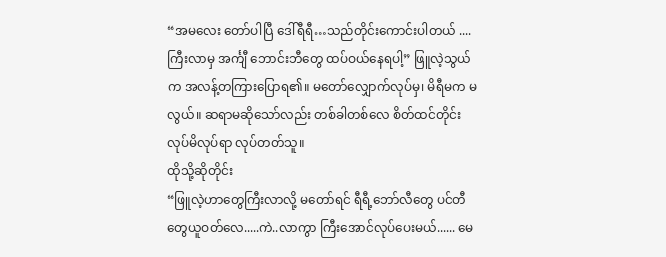“အမလေး တော်ပါပြီ ဒေါ်ရီရီ…သည်တိုင်းကောင်းပါတယ် ....ကြီးလာမှ အင်္ကျီ ဘောင်းဘီတွေ ထပ်ဝယ်နေရပါ့” ဖြူလဲ့သွယ်က အလန့်တကြားပြောရ၏။ မတော်လျှောက်လုပ်မှ၊ မိရီမက မလွယ်။ ဆရာမဆိုသော်လည်း တစ်ခါတစ်လေ စိတ်ထင်တိုင်း လုပ်မိလုပ်ရာ လုပ်တတ်သူ။
ထိုသို့ဆိုတိုင်း
“ဖြူလဲ့ဟာတွေကြီးလာလို့ မတော်ရင် ရီရီ့ဘော်လီတွေ ပင်တီတွေယူဝတ်လေ.....ကဲ..လာကွာ ကြီးအောင်လုပ်ပေးမယ်...... မေ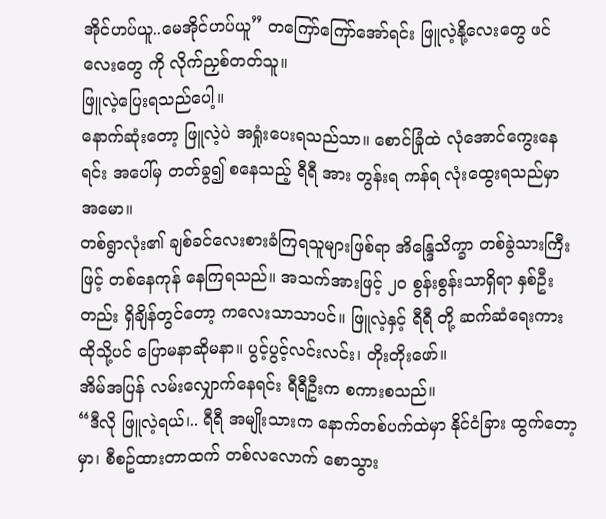အိုင်ဟပ်ယူ..မေအိုင်ဟပ်ယူ” တကြော်ကြော်အော်ရင်း ဖြူလဲ့နို့လေးတွေ ဖင်လေးတွေ ကို လိုက်ညှစ်တတ်သူ။
ဖြူလဲ့ပြေးရသည်ပေါ့။
နောက်ဆုံးတော့ ဖြူလဲ့ပဲ အရှုံးပေးရသည်သာ။ စောင်ခြုံထဲ လုံအောင်ကွေးနေရင်း အပေါ်မှ တတ်ခွ၍ စနေသည့် ရီရီ အား တွန်းရ ကန်ရ လုံးထွေးရသည်မှာ အမော။
တစ်ရွာလုံး၏ ချစ်ခင်လေးစားခံကြရသူများဖြစ်ရာ အိန္ဒြေသိက္ခာ တစ်ခွဲသားကြီး ဖြင့် တစ်နေကုန် နေကြရသည်။ အသက်အားဖြင့် ၂၀ စွန်းစွန်းသာရှိရာ နှစ်ဦးတည်း ရှိချိန်တွင်တော့ ကလေးသာသာပင်။ ဖြူလဲ့နှင့် ရီရီ တို့ ဆက်ဆံရေးကား ထိုသို့ပင် ပြောမနာဆိုမနာ။ ပွင့်ပွင့်လင်းလင်း၊ တိုးတိုးဖော်။
အိမ်အပြန် လမ်းလျှောက်နေရင်း ရီရီဦးက စကားစသည်။
“ဒီလို ဖြူလဲ့ရယ်၊.. ရီရီ အမျိုးသားက နောက်တစ်ပက်ထဲမှာ နိုင်ငံခြား ထွက်တော့မှာ၊ စီစဥ်ထားတာထက် တစ်လလောက် စောသွား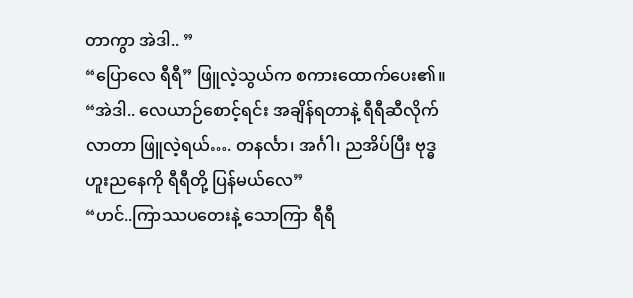တာကွာ အဲဒါ.. ”
“ပြောလေ ရီရီ” ဖြူလဲ့သွယ်က စကားထောက်ပေး၏။
“အဲဒါ.. လေယာဉ်စောင့်ရင်း အချိန်ရတာနဲ့ ရီရီဆီလိုက်လာတာ ဖြူလဲ့ရယ်…. တနင်္လာ၊ အင်္ဂါ၊ ညအိပ်ပြီး ဗုဒ္ဓဟူးညနေကို ရီရီတို့ ပြန်မယ်လေ”
“ဟင်..ကြာဿပတေးနဲ့ သောကြာ ရီရီ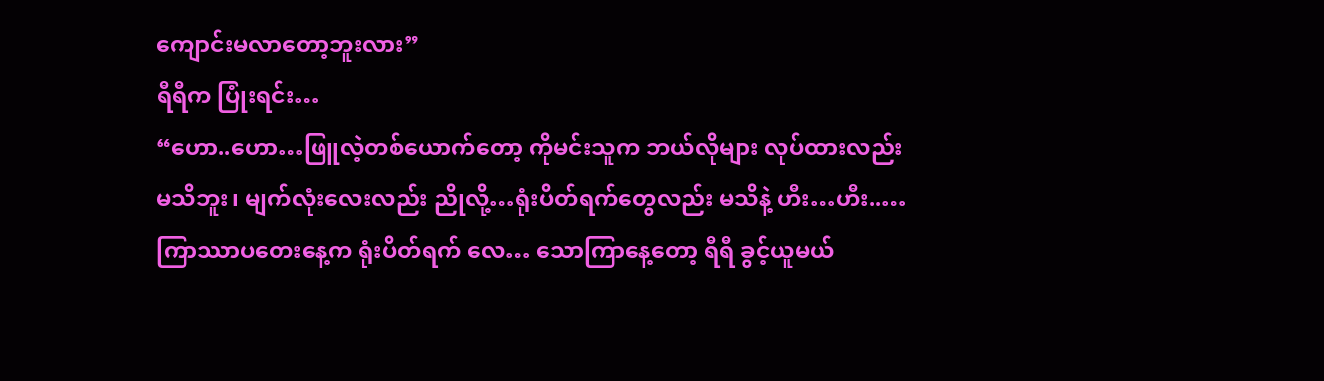ကျောင်းမလာတော့ဘူးလား”
ရီရီက ပြုံးရင်း…
“ဟော..ဟော…ဖြူလဲ့တစ်ယောက်တော့ ကိုမင်းသူက ဘယ်လိုများ လုပ်ထားလည်း မသိဘူး၊ မျက်လုံးလေးလည်း ညိုလို့…ရုံးပိတ်ရက်တွေလည်း မသိနဲ့ ဟီး…ဟီး..…ကြာဿာပတေးနေ့က ရုံးပိတ်ရက် လေ… သောကြာနေ့တော့ ရီရီ ခွင့်ယူမယ်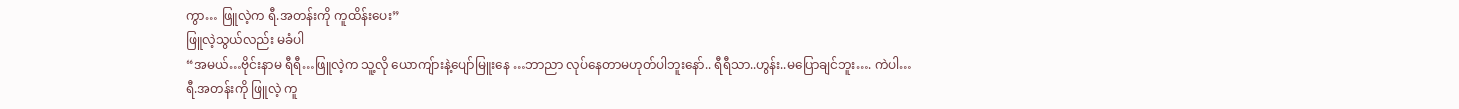ကွာ… ဖြူလဲ့က ရီ.အတန်းကို ကူထိန်းပေး”
ဖြူလဲ့သွယ်လည်း မခံပါ
“အမယ်…ဗိုင်းနာမ ရီရီ…ဖြူလဲ့က သူ့လို ယောကျ်ားနဲ့ပျော်မြူးနေ …ဘာညာ လုပ်နေတာမဟုတ်ပါဘူးနော်.. ရီရီသာ..ဟွန်း..မပြောချင်ဘူး…. ကဲပါ…ရီ.အတန်းကို ဖြူလဲ့ ကူ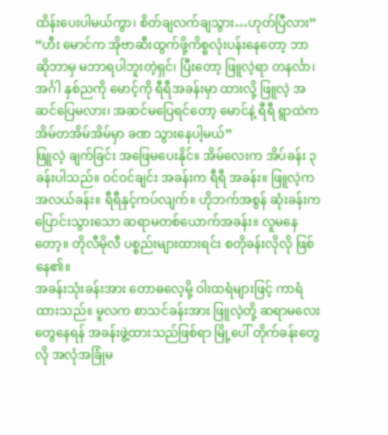ထိန်းပေးပါမယ်ကွာ၊ စိတ်ချလက်ချသွား…ဟုတ်ပြီလား”
“ဟီး မောင်က အိုဗာဆီးထွက်ဖို့ကိစ္စလုံးပန်းနေတော့ ဘာဆိုဘာမှ မဘာရပါဘူးတဲ့ရှင်၊ ပြီးတော့ ဖြူလဲ့ရာ တနင်္လာ၊ အင်္ဂါ နှစ်ညကို မောင့်ကို ရီရီအခန်းမှာ ထားလို့ ဖြူလဲ့ အဆင်ပြေမလား၊ အဆင်မပြေရင်တော့ မောင်နဲ့ ရီရီ ရွာထဲက အိမ်တအိမ်အိမ်မှာ ခဏ သွားနေပါ့မယ်”
ဖြူလဲ့ ချက်ခြင်း အဖြေမပေးနိုင်။ အိမ်လေးက အိပ်ခန်း ၃ ခန်းပါသည်။ ဝင်ဝင်ချင်း အခန်းက ရီရီ အခန်း။ ဖြူလဲ့က အလယ်ခန်း။ ရီရီနှင့်ကပ်လျက်။ ဟိုဘက်အစွန် ဆုံးခန်းက ပြောင်းသွားသော ဆရာမတစ်ယောက်အခန်း။ လူမနေတော့။ တိုလီမိုလီ ပစ္စည်းများထားရင်း စတိုခန်းလိုလို ဖြစ်နေ၏။
အခန်းသုံးခန်းအား တောဓလေ့မို့ ဝါးထရံများဖြင့် ကာရံထားသည်။ မူလက စာသင်ခန်းအား ဖြူလဲ့တို့ ဆရာမလေးတွေနေရန် အခန်းဖွဲ့ထားသည်ဖြစ်ရာ မြို့ပေါ် တိုက်ခန်းတွေလို အလုံအခြုံမ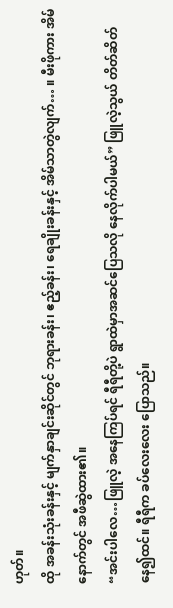ဟုတ်။
ထို အခန်းသုံးခန်းနှင့် မျက်နှာချင်းဆိုင်တွင် ဘုရားခန်း၊ ဧည့်ခန်း၊ ရေချိုးခန်းနှင့် အိမ်သာတွဲလျက်… ။ မီးဖိုကား အိမ်နောက်တွင် အဖီဆွဲထား၏။
“အင်းပါလေ…ဖြူလဲ့ အနေကြပ်ရင် ရီရီတို့ပဲ ရွာထဲမှာအဆင်ပြေသလို နေလိုက်ပါမယ်” ဖြူလဲ့သွယ် တိတ်ဆိတ်နေ၍ထင်။ ရီရီက ခပ်လေးလေး ပြောသည်။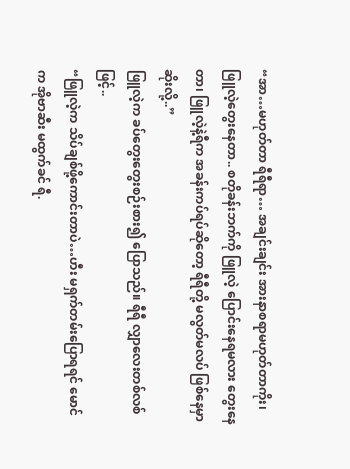“အာ…မဟုတ်တာ ရီရီရာ… အချင်းချင်း အားနာစရာမဟုတ်တာကိုး၊ ဖြူလဲ့တွေးနေတာ.. စတိုခန်းဘက်ကို ဖြူလဲ့ ပြောင်းနေရမလား တွေးနေတာ၊ ဖြူလဲ့နဲ့ရီက အခန်းကပ်ရပ်ဆိုတော့ ရီရီတို့ မလွတ်မလပ် ဖြစ်နေမှာဆိုးလို့..”
ဖြူလဲ့က ခပ်တွေးတွေးစဉ်းစား၍ ပြောသည်။ ရီရီ လျှာလေးတစ်လစ်ဖြင့်..
“ဖြူလဲ့က သိပ်ချစ်ဖို့ကောင်းတာပဲ…ဟီး မရှက်တမ်းပြောရရင် မောင်က အိုဗာဆီး မထွက်ခင် ရီ.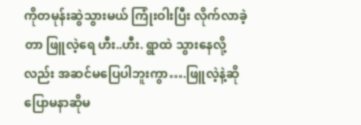ကိုတမုန်းဆွဲသွားမယ် ကြုံးဝါးပြီး လိုက်လာခဲ့တာ ဖြူလဲ့ရေ ဟီး..ဟီး. ရွာထဲ သွားနေလို့လည်း အဆင်မပြေပါဘူးကွာ….ဖြူလဲ့နဲ့ဆို ပြောမနာဆိုမ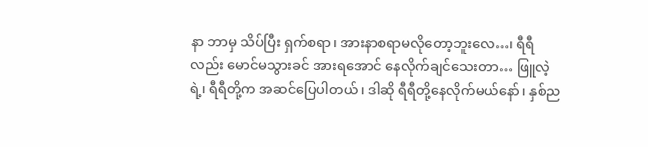နာ ဘာမှ သိပ်ပြီး ရှက်စရာ၊ အားနာစရာမလိုတော့ဘူးလေ…၊ ရီရီလည်း မောင်မသွားခင် အားရအောင် နေလိုက်ချင်သေးတာ… ဖြူလဲ့ရဲ့၊ ရီရီတို့က အဆင်ပြေပါတယ်၊ ဒါဆို ရီရီတို့နေလိုက်မယ်နော်၊ နှစ်ည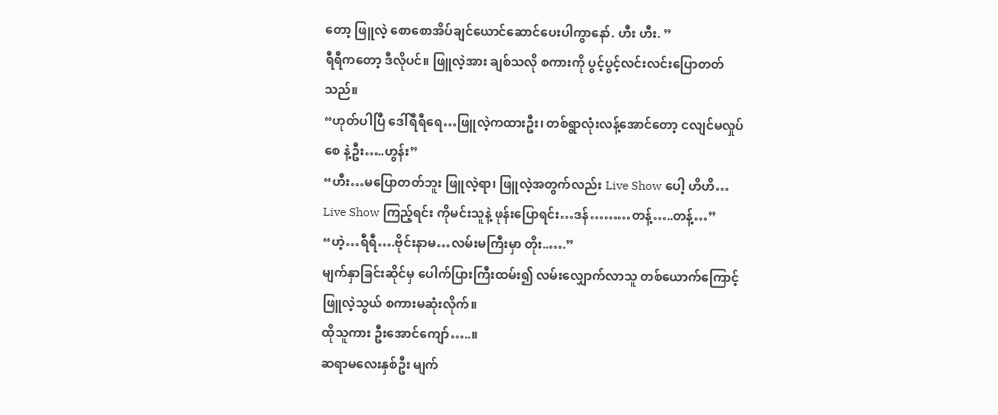တော့ ဖြူလဲ့ စောစောအိပ်ချင်ယောင်ဆောင်ပေးပါကွာနော်. ဟီး ဟီး. ”
ရီရီကတော့ ဒီလိုပင်။ ဖြူလဲ့အား ချစ်သလို စကားကို ပွင့်ပွင့်လင်းလင်းပြောတတ်သည်။
“ဟုတ်ပါပြီ ဒေါ်ရီရီရေ…ဖြူလဲ့ကထားဦး၊ တစ်ရွာလုံးလန့်အောင်တော့ ငလျင်မလှုပ်စေ နဲ့ဦး…..ဟွန်း”
“ဟီး…မပြောတတ်ဘူး ဖြူလဲ့ရာ၊ ဖြူလဲ့အတွက်လည်း Live Show ပေါ့ ဟိဟိ… Live Show ကြည့်ရင်း ကိုမင်းသူနဲ့ ဖုန်းပြောရင်း…ဒန်………တန့်…..တန့်…”
“ဟဲ့…ရီရီ….ဗိုင်းနာမ…လမ်းမကြီးမှာ တိုး..….”
မျက်နှာခြင်းဆိုင်မှ ပေါက်ပြားကြီးထမ်း၍ လမ်းလျှောက်လာသူ တစ်ယောက်ကြောင့် ဖြူလဲ့သွယ် စကားမဆုံးလိုက်။
ထိုသူကား ဦးအောင်ကျော်…..။
ဆရာမလေးနှစ်ဦး မျက်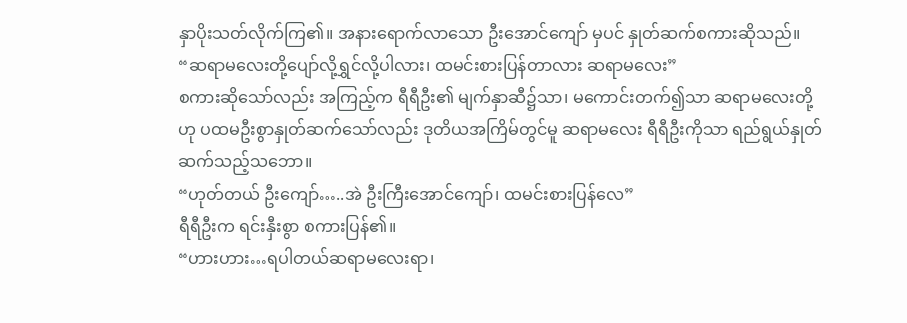နှာပိုးသတ်လိုက်ကြ၏။ အနားရောက်လာသော ဦးအောင်ကျော် မှပင် နှုတ်ဆက်စကားဆိုသည်။
“ဆရာမလေးတို့ပျော်လို့ရွှင်လို့ပါလား၊ ထမင်းစားပြန်တာလား ဆရာမလေး”
စကားဆိုသော်လည်း အကြည့်က ရီရီဦး၏ မျက်နှာဆီ၌သာ၊ မကောင်းတက်၍သာ ဆရာမလေးတို့ဟု ပထမဦးစွာနှုတ်ဆက်သော်လည်း ဒုတိယအကြိမ်တွင်မူ ဆရာမလေး ရီရီဦးကိုသာ ရည်ရွယ်နှုတ်ဆက်သည့်သဘော။
“ဟုတ်တယ် ဦးကျော်…..အဲ ဦးကြီးအောင်ကျော်၊ ထမင်းစားပြန်လေ”
ရီရီဦးက ရင်းနှီးစွာ စကားပြန်၏။
“ဟားဟား…ရပါတယ်ဆရာမလေးရာ၊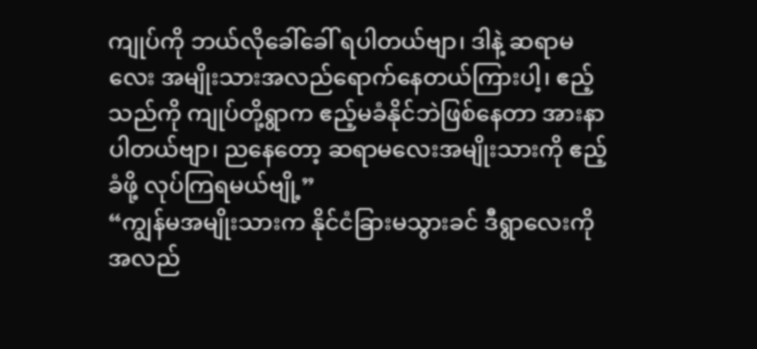ကျုပ်ကို ဘယ်လိုခေါ်ခေါ် ရပါတယ်ဗျာ၊ ဒါနဲ့ ဆရာမလေး အမျိုးသားအလည်ရောက်နေတယ်ကြားပါ့၊ ဧည့်သည်ကို ကျုပ်တို့ရွာက ဧည့်မခံနိုင်ဘဲဖြစ်နေတာ အားနာပါတယ်ဗျာ၊ ညနေတော့ ဆရာမလေးအမျိုးသားကို ဧည့်ခံဖို့ လုပ်ကြရမယ်ဗျို့”
“ကျွန်မအမျိုးသားက နိုင်ငံခြားမသွားခင် ဒီရွာလေးကို အလည်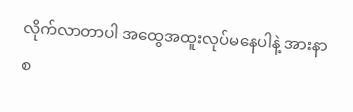လိုက်လာတာပါ အထွေအထူးလုပ်မနေပါနဲ့ အားနာစ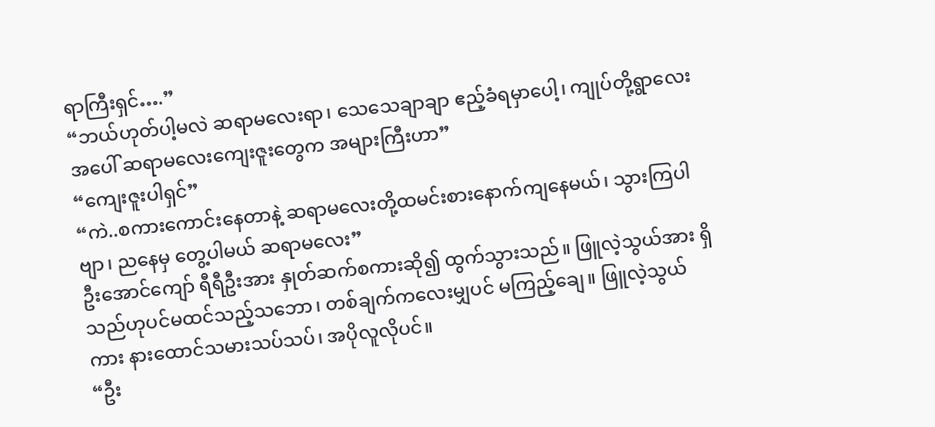ရာကြီးရှင်….”
“ဘယ်ဟုတ်ပါ့မလဲ ဆရာမလေးရာ၊ သေသေချာချာ ဧည့်ခံရမှာပေါ့၊ ကျုပ်တို့ရွာလေးအပေါ် ဆရာမလေးကျေးဇူးတွေက အများကြီးဟာ”
“ကျေးဇူးပါရှင်”
“ကဲ..စကားကောင်းနေတာနဲ့ ဆရာမလေးတို့ထမင်းစားနောက်ကျနေမယ်၊ သွားကြပါဗျာ၊ ညနေမှ တွေ့ပါမယ် ဆရာမလေး”
ဦးအောင်ကျော် ရီရီဦးအား နှုတ်ဆက်စကားဆို၍ ထွက်သွားသည်။ ဖြူလဲ့သွယ်အား ရှိသည်ဟုပင်မထင်သည့်သဘော၊ တစ်ချက်ကလေးမျှပင် မကြည့်ချေ။ ဖြူလဲ့သွယ်ကား နားထောင်သမားသပ်သပ်၊ အပိုလူလိုပင်။
“ဦး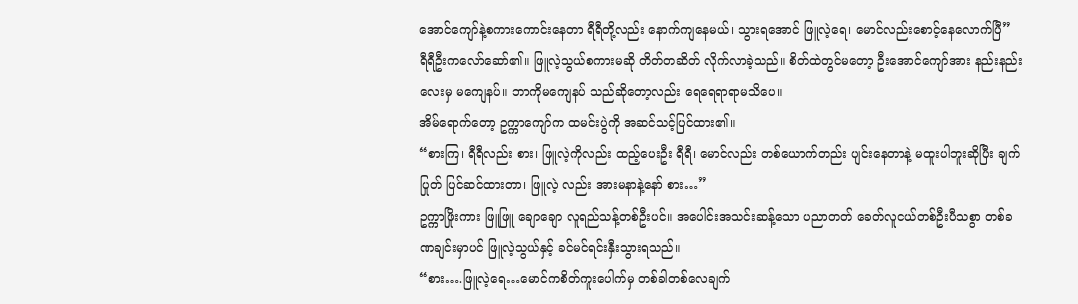အောင်ကျော်နဲ့စကားကောင်းနေတာ ရီရီတို့လည်း နောက်ကျနေမယ်၊ သွားရအောင် ဖြူလဲ့ရေ၊ မောင်လည်းစောင့်နေလောက်ပြီ”
ရီရီဦးကလော်ဆော်၏။ ဖြူလဲ့သွယ်စကားမဆို တိတ်တဆိတ် လိုက်လာခဲ့သည်။ စိတ်ထဲတွင်မတော့ ဦးအောင်ကျော်အား နည်းနည်းလေးမှ မကျေနပ်။ ဘာကိုမကျေနပ် သည်ဆိုတော့လည်း ရေရေရာရာမသိပေ။
အိမ်ရောက်တော့ ဥက္ကာကျော်က ထမင်းပွဲကို အဆင်သင့်ပြင်ထား၏။
“စားကြ၊ ရီရီလည်း စား၊ ဖြူလဲ့ကိုလည်း ထည့်ပေးဦး ရီရီ၊ မောင်လည်း တစ်ယောက်တည်း ပျင်းနေတာနဲ့ မထူးပါဘူးဆိုပြီး ချက်ပြုတ် ပြင်ဆင်ထားတာ၊ ဖြူလဲ့ လည်း အားမနာနဲ့နော် စား…”
ဥက္ကာဖြိုးကား ဖြူဖြူ ချောချော လူရည်သန့်တစ်ဦးပင်။ အပေါင်းအသင်းဆန့်သော ပညာတတ် ခေတ်လူငယ်တစ်ဦးပီသစွာ တစ်ခဏချင်းမှာပင် ဖြူလဲ့သွယ်နှင့် ခင်မင်ရင်းနှီးသွားရသည်။
“စား….ဖြူလဲ့ရေ…မောင်ကစိတ်ကူးပေါက်မှ တစ်ခါတစ်လေချက်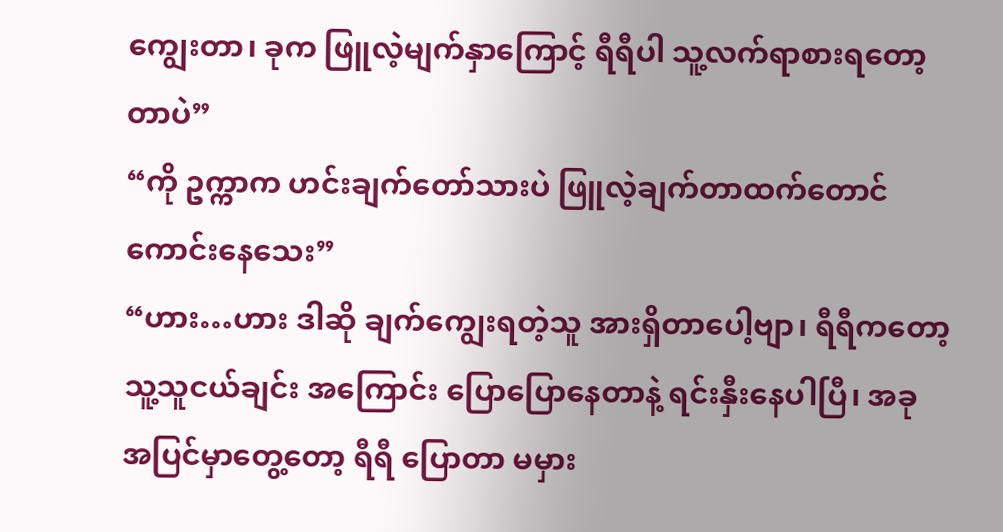ကျွေးတာ၊ ခုက ဖြူလဲ့မျက်နှာကြောင့် ရီရီပါ သူ့လက်ရာစားရတော့တာပဲ”
“ကို ဥက္ကာက ဟင်းချက်တော်သားပဲ ဖြူလဲ့ချက်တာထက်တောင် ကောင်းနေသေး”
“ဟား…ဟား ဒါဆို ချက်ကျွေးရတဲ့သူ အားရှိတာပေါ့ဗျာ၊ ရီရီကတော့ သူ့သူငယ်ချင်း အကြောင်း ပြောပြောနေတာနဲ့ ရင်းနှီးနေပါပြီ၊ အခု အပြင်မှာတွေ့တော့ ရီရီ ပြောတာ မမှား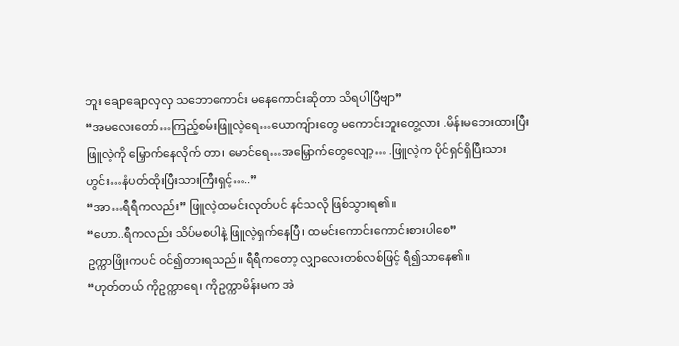ဘူး ချောချောလှလှ သဘောကောင်း မနေကောင်းဆိုတာ သိရပါပြီဗျာ”
“အမလေးတော်…ကြည့်စမ်းဖြူလဲ့ရေ…ယောကျ်ားတွေ မကောင်းဘူးတွေ့လား .မိန်းမဘေးထားပြီး ဖြူလဲ့ကို မြှောက်နေလိုက် တာ၊ မောင်ရေ…အမြှောက်တွေလျော့… .ဖြူလဲ့က ပိုင်ရှင်ရှိပြီးသား ဟွင်း…နံပတ်ထိုးပြီးသားကြီးရှင့်…..”
“အာ…ရီရီကလည်း” ဖြူလဲ့ထမင်းလုတ်ပင် နင်သလို ဖြစ်သွားရ၏။
“ဟော..ရီကလည်း သိပ်မစပါနဲ့ ဖြူလဲ့ရှက်နေပြီ၊ ထမင်းကောင်းကောင်းစားပါစေ”
ဥက္ကာဖြိုးကပင် ဝင်၍တားရသည်။ ရီရီကတော့ လျှာလေးတစ်လစ်ဖြင့် ရီ၍သာနေ၏။
“ဟုတ်တယ် ကိုဥက္ကာရေ၊ ကိုဥက္ကာမိန်းမက အဲ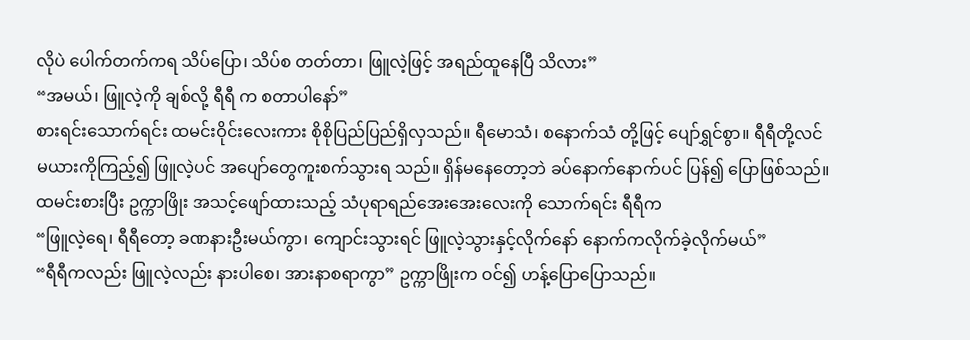လိုပဲ ပေါက်တက်ကရ သိပ်ပြော၊ သိပ်စ တတ်တာ၊ ဖြူလဲ့ဖြင့် အရည်ထူနေပြီ သိလား”
“အမယ်၊ ဖြူလဲ့ကို ချစ်လို့ ရီရီ က စတာပါနော်”
စားရင်းသောက်ရင်း ထမင်းဝိုင်းလေးကား စိုစိုပြည်ပြည်ရှိလှသည်။ ရီမောသံ၊ စနောက်သံ တို့ဖြင့် ပျော်ရွှင်စွာ။ ရီရီတို့လင်မယားကိုကြည့်၍ ဖြူလဲ့ပင် အပျော်တွေကူးစက်သွားရ သည်။ ရှိန်မနေတော့ဘဲ ခပ်နောက်နောက်ပင် ပြန်၍ ပြောဖြစ်သည်။
ထမင်းစားပြီး ဥက္ကာဖြိုး အသင့်ဖျော်ထားသည့် သံပုရာရည်အေးအေးလေးကို သောက်ရင်း ရီရီက
“ဖြူလဲ့ရေ၊ ရီရီတော့ ခဏနားဦးမယ်ကွာ၊ ကျောင်းသွားရင် ဖြူလဲ့သွားနှင့်လိုက်နော် နောက်ကလိုက်ခဲ့လိုက်မယ်”
“ရီရီကလည်း ဖြူလဲ့လည်း နားပါစေ၊ အားနာစရာကွာ” ဥက္ကာဖြိုးက ဝင်၍ ဟန့်ပြောပြောသည်။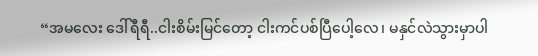“အမလေး ဒေါ်ရီရီ..ငါးစိမ်းမြင်တော့ ငါးကင်ပစ်ပြီပေါ့လေ၊ မနှင်လဲသွားမှာပါ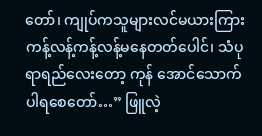တော်၊ ကျုပ်ကသူများလင်မယားကြား ကန့်လန့်ကန့်လန့်မနေတတ်ပေါင်၊ သံပုရာရည်လေးတော့ ကုန် အောင်သောက်ပါရစေတော်…” ဖြူလဲ့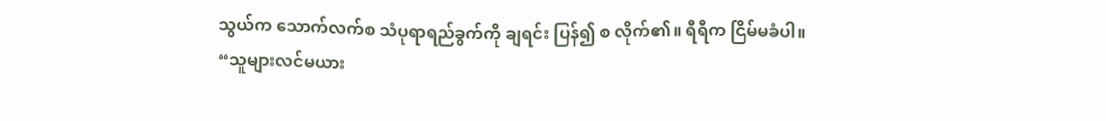သွယ်က သောက်လက်စ သံပုရာရည်ခွက်ကို ချရင်း ပြန်၍ စ လိုက်၏။ ရီရီက ငြိမ်မခံပါ။
“သူများလင်မယား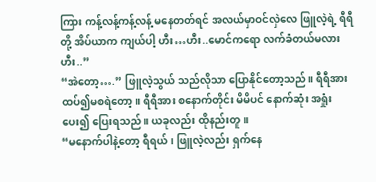ကြား ကန့်လန့်ကန့်လန့် မနေတတ်ရင် အလယ်မှာဝင်လှဲလေ ဖြူလဲ့ရဲ့ ရီရီတို့ အိပ်ယာက ကျယ်ပါ့ ဟီး…ဟီး..မောင်ကရော လက်ခံတယ်မလား ဟီး..”
“အဲတော့….” ဖြူလဲ့သွယ် သည်လိုသာ ပြောနိုင်တော့သည်။ ရီရီအား ထပ်၍မစရဲတော့။ ရီရီအား စနောက်တိုင်း မိမိပင် နောက်ဆုံး အရှုံးပေး၍ ပြေးရသည်။ ယခုလည်း ထိုနည်းတူ။
“မနောက်ပါနဲ့တော့ ရီရယ်၊ ဖြူလဲ့လည်း ရှက်နေ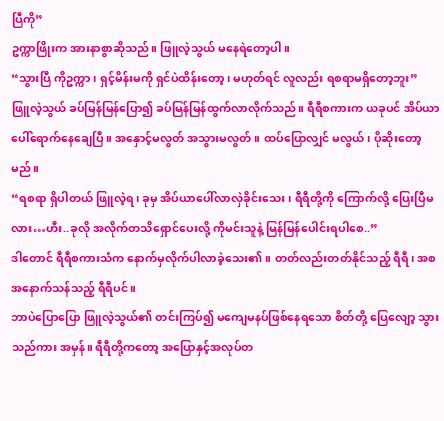ပြီကို”
ဥက္ကာဖြိုးက အားနာစွာဆိုသည်။ ဖြူလဲ့သွယ် မနေရဲတော့ပါ။
“သွားပြီ ကိုဥက္ကာ၊ ရှင့်မိန်းမကို ရှင်ပဲထိန်းတော့၊ မဟုတ်ရင် လူလည်း ရစရာမရှိတော့ဘူး”
ဖြူလဲ့သွယ် ခပ်မြန်မြန်ပြော၍ ခပ်မြန်မြန်ထွက်လာလိုက်သည်။ ရီရီစကားက ယခုပင် အိပ်ယာပေါ်ရောက်နေချေပြီ။ အနှောင့်မလွတ် အသွားမလွတ်။ ထပ်ပြောလျှင် မလွယ်၊ ပိုဆိုးတော့မည်။
“ရစရာ ရှိပါတယ် ဖြူလဲ့ရ၊ ခုမှ အိပ်ယာပေါ်လာလှဲခိုင်းသေး၊ ရီရီတို့ကို ကြောက်လို့ ပြေးပြီမလား…ဟီး..ခုလို အလိုက်တသိရှောင်ပေးလို့ ကိုမင်းသူနဲ့ မြန်မြန်ပေါင်းရပါစေ..”
ဒါတောင် ရီရီစကားသံက နောက်မှလိုက်ပါလာခဲ့သေး၏။ တတ်လည်းတတ်နိုင်သည့် ရီရီ၊ အစအနောက်သန်သည့် ရီရီပင်။
ဘာပဲပြောပြော ဖြူလဲ့သွယ်၏ တင်းကြပ်၍ မကျေမနပ်ဖြစ်နေရသော စိတ်တို့ ပြေလျော့ သွားသည်ကား အမှန်။ ရီရီတို့ကတော့ အပြောနှင့်အလုပ်တ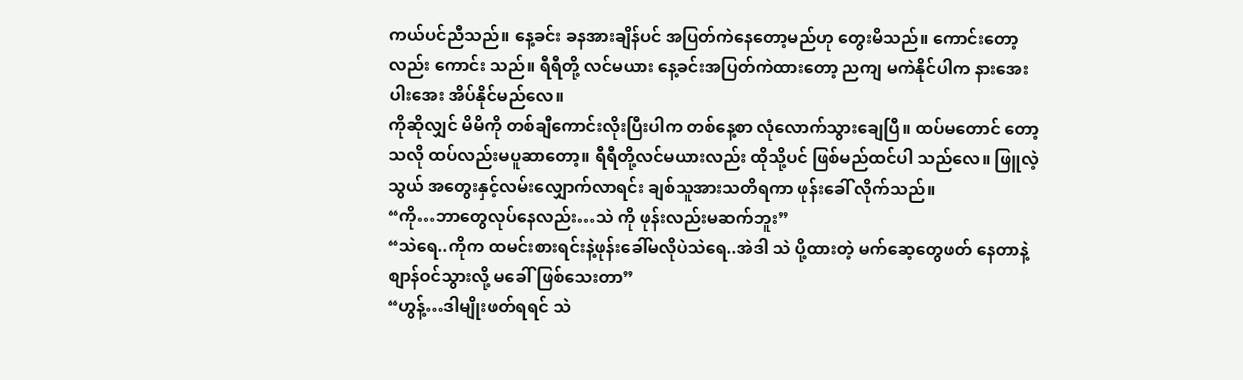ကယ်ပင်ညီသည်။ နေ့ခင်း ခနအားချိန်ပင် အပြတ်ကဲနေတော့မည်ဟု တွေးမိသည်။ ကောင်းတော့လည်း ကောင်း သည်။ ရီရီတို့ လင်မယား နေ့ခင်းအပြတ်ကဲထားတော့ ညကျ မကဲနိုင်ပါက နားအေးပါးအေး အိပ်နိုင်မည်လေ။
ကိုဆိုလျှင် မိမိကို တစ်ချီကောင်းလိုးပြီးပါက တစ်နေ့စာ လုံလောက်သွားချေပြီ။ ထပ်မတောင် တော့သလို ထပ်လည်းမပူဆာတော့။ ရီရီတို့လင်မယားလည်း ထိုသို့ပင် ဖြစ်မည်ထင်ပါ သည်လေ။ ဖြူလဲ့သွယ် အတွေးနှင့်လမ်းလျှောက်လာရင်း ချစ်သူအားသတိရကာ ဖုန်းခေါ် လိုက်သည်။
“ကို…ဘာတွေလုပ်နေလည်း…သဲ ကို ဖုန်းလည်းမဆက်ဘူး”
“သဲရေ..ကိုက ထမင်းစားရင်းနဲ့ဖုန်းခေါ်မလိုပဲသဲရေ..အဲဒါ သဲ ပို့ထားတဲ့ မက်ဆေ့တွေဖတ် နေတာနဲ့ စျာန်ဝင်သွားလို့ မခေါ်ဖြစ်သေးတာ”
“ဟွန့်…ဒါမျိုးဖတ်ရရင် သဲ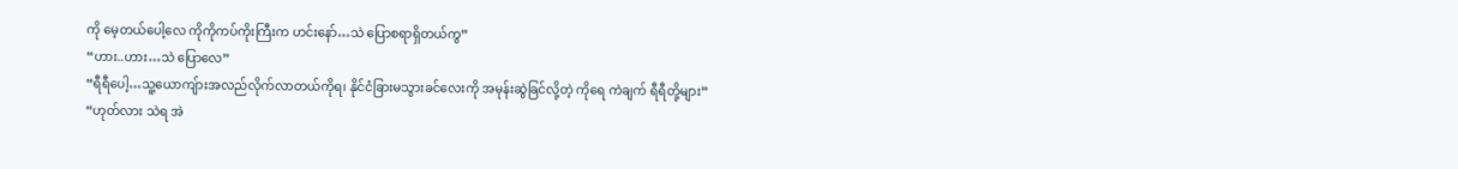ကို မေ့တယ်ပေါ့လေ ကိုကိုကပ်ကိုးကြီးက ဟင်းနော်…သဲ ပြောစရာရှိတယ်ကွ”
“ဟား..ဟား…သဲ ပြောလေ”
“ရီရီပေါ့…သူ့ယောကျ်ားအလည်လိုက်လာတယ်ကိုရ၊ နိုင်ငံခြားမသွားခင်လေးကို အမုန်းဆွဲခြင်လို့တဲ့ ကိုရေ ကဲချက် ရီရီတို့များ”
“ဟုတ်လား သဲရ အဲ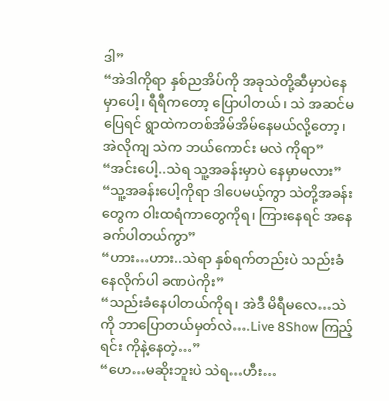ဒါ”
“အဲဒါကိုရာ နှစ်ညအိပ်ကို အခုသဲတို့ဆီမှာပဲနေမှာပေါ့၊ ရီရီကတော့ ပြောပါတယ်၊ သဲ အဆင်မပြေရင် ရွာထဲကတစ်အိမ်အိမ်နေမယ်လို့တော့၊ အဲလိုကျ သဲက ဘယ်ကောင်း မလဲ ကိုရာ”
“အင်းပေါ့..သဲရ သူ့အခန်းမှာပဲ နေမှာမလား”
“သူ့အခန်းပေါ့ကိုရာ ဒါပေမယ့်ကွာ သဲတို့အခန်းတွေက ဝါးထရံကာတွေကိုရ၊ ကြားနေရင် အနေခက်ပါတယ်ကွာ”
“ဟား…ဟား..သဲရာ နှစ်ရက်တည်းပဲ သည်းခံနေလိုက်ပါ ခဏပဲကိုး”
“သည်းခံနေပါတယ်ကိုရ၊ အဲဒီ မိရီမလေ…သဲကို ဘာပြောတယ်မှတ်လဲ….Live 8Show ကြည့်ရင်း ကိုနဲ့နေတဲ့…”
“ဟေ…မဆိုးဘူးပဲ သဲရ…ဟီး…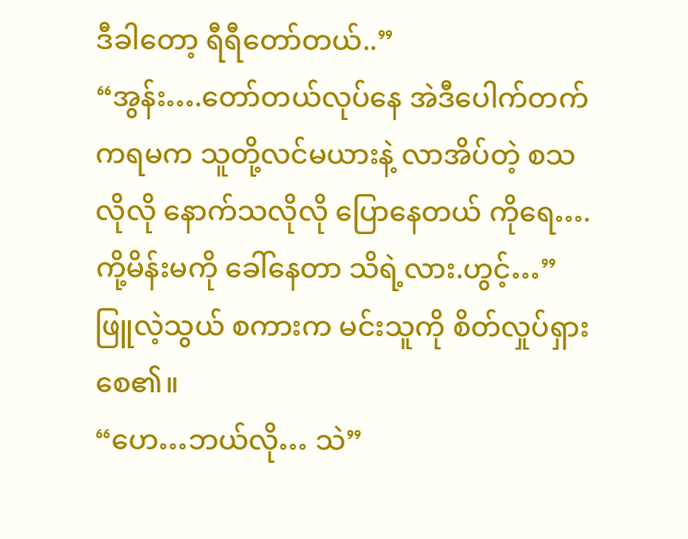ဒီခါတော့ ရီရီတော်တယ်..”
“အွန်း….တော်တယ်လုပ်နေ အဲဒီပေါက်တက်ကရမက သူတို့လင်မယားနဲ့ လာအိပ်တဲ့ စသလိုလို နောက်သလိုလို ပြောနေတယ် ကိုရေ….ကို့မိန်းမကို ခေါ်နေတာ သိရဲ့လား.ဟွင့်…”
ဖြူလဲ့သွယ် စကားက မင်းသူကို စိတ်လှုပ်ရှားစေ၏။
“ဟေ…ဘယ်လို… သဲ”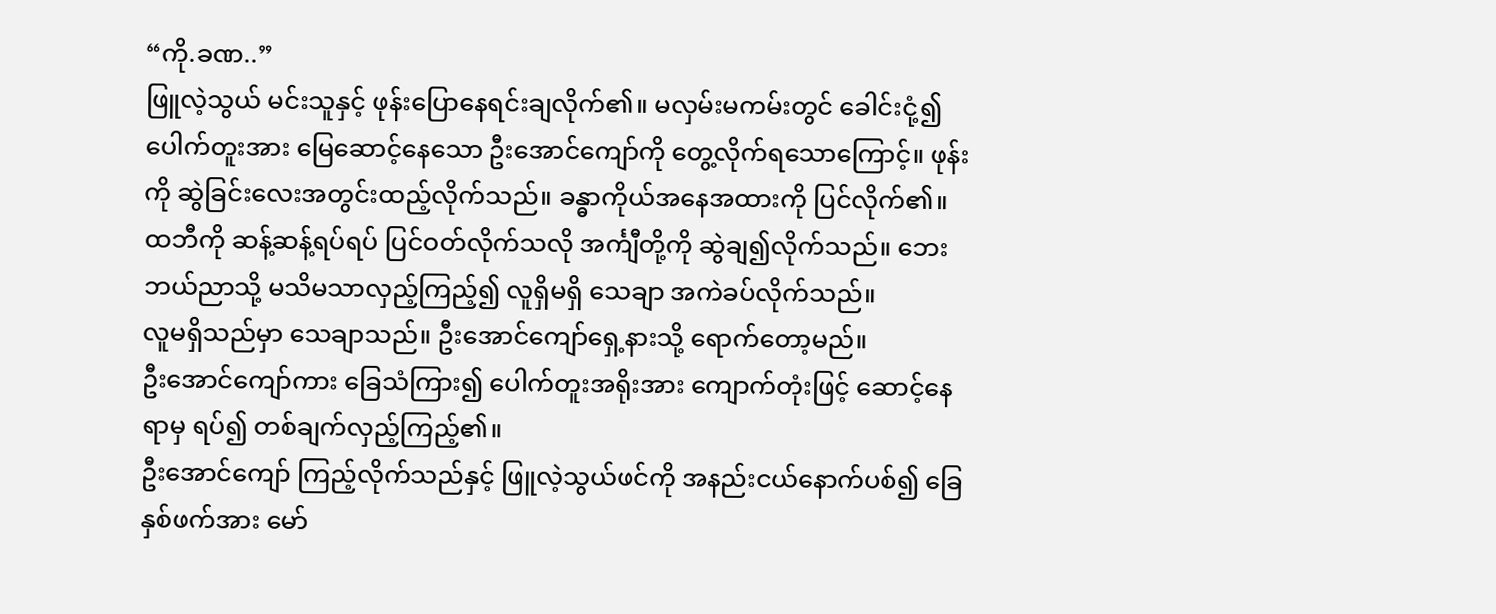“ကို.ခဏ..”
ဖြူလဲ့သွယ် မင်းသူနှင့် ဖုန်းပြောနေရင်းချလိုက်၏။ မလှမ်းမကမ်းတွင် ခေါင်းငုံ့၍ ပေါက်တူးအား မြေဆောင့်နေသော ဦးအောင်ကျော်ကို တွေ့လိုက်ရသောကြောင့်။ ဖုန်းကို ဆွဲခြင်းလေးအတွင်းထည့်လိုက်သည်။ ခန္ဓာကိုယ်အနေအထားကို ပြင်လိုက်၏။ ထဘီကို ဆန့်ဆန့်ရပ်ရပ် ပြင်ဝတ်လိုက်သလို အင်္ကျီတို့ကို ဆွဲချ၍လိုက်သည်။ ဘေးဘယ်ညာသို့ မသိမသာလှည့်ကြည့်၍ လူရှိမရှိ သေချာ အကဲခပ်လိုက်သည်။
လူမရှိသည်မှာ သေချာသည်။ ဦးအောင်ကျော်ရှေ့နားသို့ ရောက်တော့မည်။
ဦးအောင်ကျော်ကား ခြေသံကြား၍ ပေါက်တူးအရိုးအား ကျောက်တုံးဖြင့် ဆောင့်နေရာမှ ရပ်၍ တစ်ချက်လှည့်ကြည့်၏။
ဦးအောင်ကျော် ကြည့်လိုက်သည်နှင့် ဖြူလဲ့သွယ်ဖင်ကို အနည်းငယ်နောက်ပစ်၍ ခြေနှစ်ဖက်အား မော်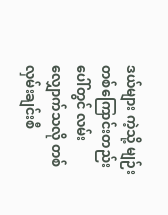ဒယ်များ ကဲ့သို့ မျဉ်းတစ်ကြောင်းတည်းပေါ်တွင် လမ်းလျှောက်သလို တစ်လှမ်းချင်းစီ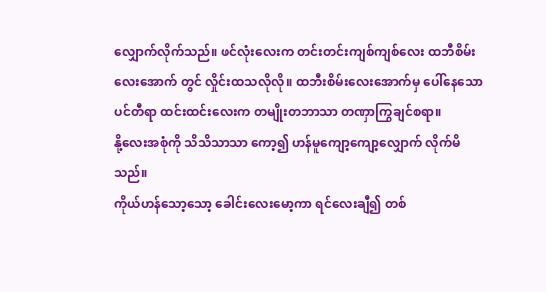လျှောက်လိုက်သည်။ ဖင်လုံးလေးက တင်းတင်းကျစ်ကျစ်လေး ထဘီစိမ်းလေးအောက် တွင် လှိုင်းထသလိုလို။ ထဘီးစိမ်းလေးအောက်မှ ပေါ်နေသော ပင်တီရာ ထင်းထင်းလေးက တမျိုးတဘာသာ တဏှာကြွချင်စရာ။
နို့လေးအစုံကို သိသိသာသာ ကော့၍ ဟန်မူကျော့ကျော့လျှောက် လိုက်မိသည်။
ကိုယ်ဟန်သော့သော့ ခေါင်းလေးမော့ကာ ရင်လေးချီ၍ တစ်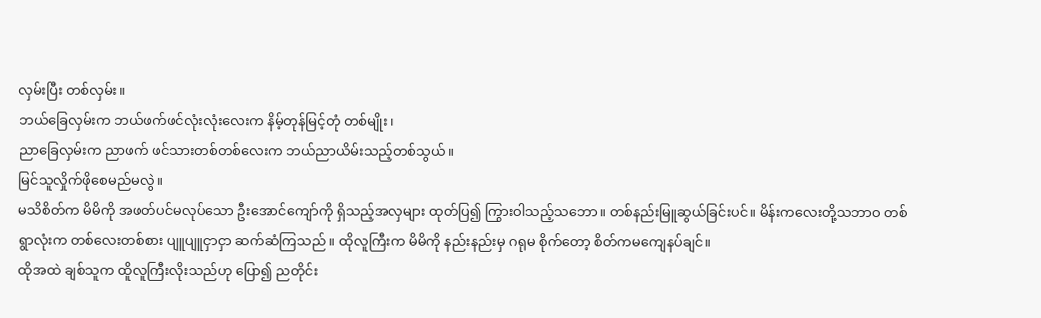လှမ်းပြီး တစ်လှမ်း။
ဘယ်ခြေလှမ်းက ဘယ်ဖက်ဖင်လုံးလုံးလေးက နိမ့်တုန်မြင့်တုံ တစ်မျိုး၊
ညာခြေလှမ်းက ညာဖက် ဖင်သားတစ်တစ်လေးက ဘယ်ညာယိမ်းသည့်တစ်သွယ်။
မြင်သူလှိုက်ဖိုစေမည်မလွဲ။
မသိစိတ်က မိမိကို အဖတ်ပင်မလုပ်သော ဦးအောင်ကျော်ကို ရှိသည့်အလှများ ထုတ်ပြ၍ ကြွားဝါသည့်သဘော။ တစ်နည်းမြူဆွယ်ခြင်းပင်။ မိန်းကလေးတို့သဘာဝ တစ်ရွာလုံးက တစ်လေးတစ်စား ပျူပျူငှာငှာ ဆက်ဆံကြသည်။ ထိုလူကြီးက မိမိကို နည်းနည်းမှ ဂရုမ စိုက်တော့ စိတ်ကမကျေနပ်ချင်။
ထိုအထဲ ချစ်သူက ထိူလူကြီးလိုးသည်ဟု ပြော၍ ညတိုင်း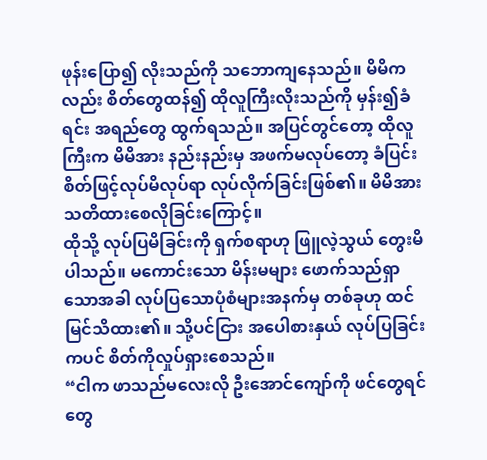ဖုန်းပြော၍ လိုးသည်ကို သဘောကျနေသည်။ မိမိကလည်း စိတ်တွေထန်၍ ထိုလူကြီးလိုးသည်ကို မှန်း၍ခံရင်း အရည်တွေ ထွက်ရသည်။ အပြင်တွင်တော့ ထိုလူကြီးက မိမိအား နည်းနည်းမှ အဖက်မလုပ်တော့ ခံပြင်းစိတ်ဖြင့်လုပ်မိလုပ်ရာ လုပ်လိုက်ခြင်းဖြစ်၏။ မိမိအား သတိထားစေလိုခြင်းကြောင့်။
ထိုသို့ လုပ်ပြမိခြင်းကို ရှက်စရာဟု ဖြူလဲ့သွယ် တွေးမိပါသည်။ မကောင်းသော မိန်းမများ ဖောက်သည်ရှာသောအခါ လုပ်ပြသောပုံစံများအနက်မှ တစ်ခုဟု ထင်မြင်သိထား၏။ သို့ပင်ငြား အပေါစားနှယ် လုပ်ပြခြင်းကပင် စိတ်ကိုလှုပ်ရှားစေသည်။
“ငါက ဖာသည်မလေးလို ဦးအောင်ကျော်ကို ဖင်တွေရင်တွေ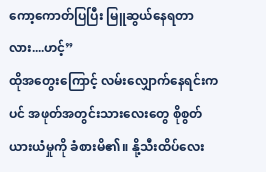ကော့ကောတ်ပြပြီး မြူဆွယ်နေရတာလား....ဟင့်”
ထိုအတွေးကြောင့် လမ်းလျှောက်နေရင်းကပင် အဖုတ်အတွင်းသားလေးတွေ စိုစွတ် ယားယံမှုကို ခံစားမိ၏။ နို့သီးထိပ်လေး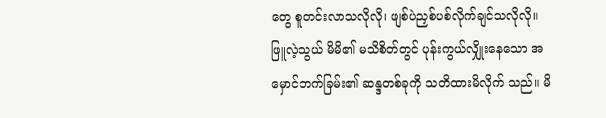တွေ စူတင်းလာသလိုလို၊ ဖျစ်ပဲညှစ်ပစ်လိုက်ချင်သလိုလို။
ဖြူလဲ့သွယ် မိမိ၏ မသိစိတ်တွင် ပုန်းကွယ်လျှိုးနေသော အမှောင်ဘက်ခြမ်း၏ ဆန္ဒတစ်ခုကို သတိထားမိလိုက် သည်။ မိ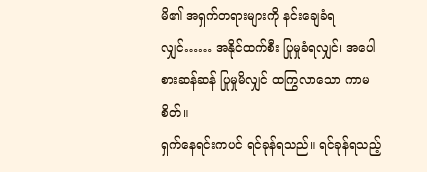မိ၏ အရှက်တရားများကို နင်းချေခံရလျှင်…… အနိုင်ထက်စီး ပြုမှုခံရလျှင်၊ အပေါစားဆန်ဆန် ပြုမှုမိလျှင် ထကြွလာသော ကာမစိတ်။
ရှက်နေရင်းကပင် ရင်ခုန်ရသည်။ ရင်ခုန်ရသည့်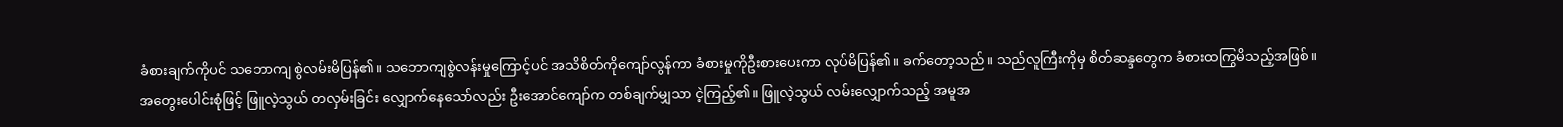ခံစားချက်ကိုပင် သဘောကျ စွဲလမ်းမိပြန်၏။ သဘောကျစွဲလန်းမှုကြောင့်ပင် အသိစိတ်ကိုကျော်လွန်ကာ ခံစားမှုကိုဦးစားပေးကာ လုပ်မိပြန်၏။ ခက်တော့သည်။ သည်လူကြီးကိုမှ စိတ်ဆန္ဒတွေက ခံစားထကြွမိသည့်အဖြစ်။
အတွေးပေါင်းစုံဖြင့် ဖြူလဲ့သွယ် တလှမ်းခြင်း လျှောက်နေသော်လည်း ဦးအောင်ကျော်က တစ်ချက်မျှသာ ငဲ့ကြည့်၏။ ဖြူလဲ့သွယ် လမ်းလျှောက်သည့် အမူအ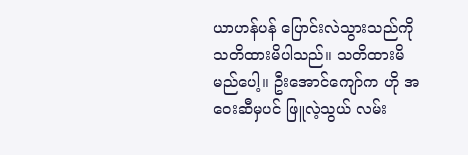ယာဟန်ပန် ပြောင်းလဲသွားသည်ကို သတိထားမိပါသည်။ သတိထားမိမည်ပေါ့။ ဦးအောင်ကျော်က ဟို အဝေးဆီမှပင် ဖြူလဲ့သွယ် လမ်း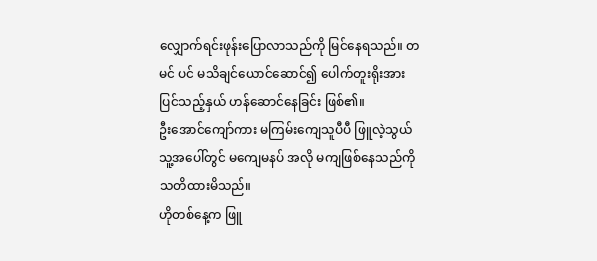လျှောက်ရင်းဖုန်းပြောလာသည်ကို မြင်နေရသည်။ တမင် ပင် မသိချင်ယောင်ဆောင်၍ ပေါက်တူးရိုးအား ပြင်သည့်နှယ် ဟန်ဆောင်နေခြင်း ဖြစ်၏။
ဦးအောင်ကျော်ကား မကြမ်းကျေသူပီပီ ဖြူလဲ့သွယ် သူ့အပေါ်တွင် မကျေမနပ် အလို မကျဖြစ်နေသည်ကို သတိထားမိသည်။
ဟိုတစ်နေ့က ဖြူ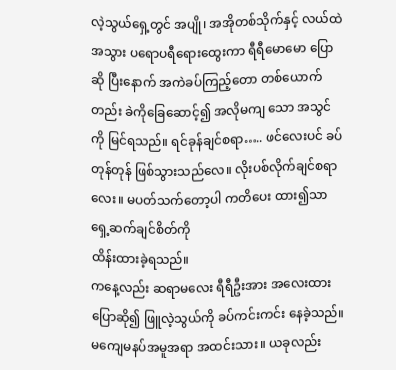လဲ့သွယ်ရှေ့တွင် အပျို၊ အအိုတစ်သိုက်နှင့် လယ်ထဲအသွား ပရောပရီရေားထွေးကာ ရီရီမောမော ပြောဆို ပြီးနောက် အကဲခပ်ကြည့်တော တစ်ယောက်တည်း ခဲကိုခြေဆောင့်၍ အလိုမကျ သော အသွင်ကို မြင်ရသည်။ ရင်ခုန်ချင်စရာ….. ဖင်လေးပင် ခပ်တုန်တုန် ဖြစ်သွားသည်လေ။ လိုးပစ်လိုက်ချင်စရာလေး။ မပတ်သက်တော့ပါ ကတိပေး ထား၍သာ ရှေ့ဆက်ချင်စိတ်ကို
ထိန်းထားခဲ့ရသည်။
ကနေ့လည်း ဆရာမလေး ရီရီဦးအား အလေးထားပြောဆို၍ ဖြူလဲ့သွယ်ကို ခပ်ကင်းကင်း နေခဲ့သည်။ မကျေမနပ်အမူအရာ အထင်းသား။ ယခုလည်း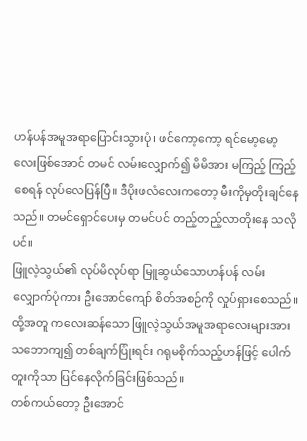ဟန်ပန်အမူအရာပြောင်းသွားပုံ၊ ဖင်ကော့ကော့ ရင်မော့မော့ လေးဖြစ်အောင် တမင် လမ်းလျှောက်၍ မိမိအား မကြည့် ကြည့်စေရန် လုပ်လေပြန်ပြီ။ ဒီပိုးဖလံလေးကတော့ မီးကိုမှတိုးချင်နေ သည်။ တမင်ရှောင်ပေးမှ တမင်ပင် တည့်တည့်လာတိုးနေ သလိုပင်။
ဖြူလဲ့သွယ်၏ လုပ်မိလုပ်ရာ မြူဆွယ်သောဟန်ပန် လမ်းလျှောက်ပုံကား ဦးအောင်ကျော် စိတ်အစဉ်ကို လှုပ်ရှားစေသည်။ ထို့အတူ ကလေးဆန်သော ဖြူလဲ့သွယ်အမူအရာလေးများအား သဘောကျ၍ တစ်ချက်ပြုံးရင်း ဂရုမစိုက်သည့်ဟန်ဖြင့် ပေါက်တူးကိုသာ ပြင်နေလိုက်ခြင်းဖြစ်သည်။
တစ်ကယ်တော့ ဦးအောင်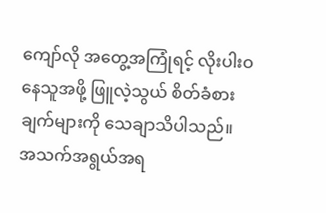ကျော်လို အတွေ့အကြုံရင့် လိုးပါးဝနေသူအဖို့ ဖြူလဲ့သွယ် စိတ်ခံစားချက်များကို သေချာသိပါသည်။
အသက်အရွယ်အရ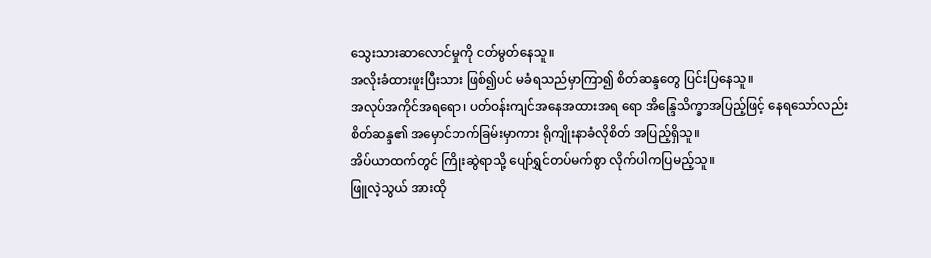သွေးသားဆာလောင်မှုကို ငတ်မွတ်နေသူ။
အလိုးခံထားဖူးပြီးသား ဖြစ်၍ပင် မခံရသည်မှာကြာ၍ စိတ်ဆန္ဒတွေ ပြင်းပြနေသူ။
အလုပ်အကိုင်အရရော၊ ပတ်ဝန်းကျင်အနေအထားအရ ရော အိန္ဒြေသိက္ခာအပြည့်ဖြင့် နေရသော်လည်း စိတ်ဆန္ဒ၏ အမှောင်ဘက်ခြမ်းမှာကား ရိုကျိုးနာခံလိုစိတ် အပြည့်ရှိသူ။
အိပ်ယာထက်တွင် ကြိုးဆွဲရာသို့ ပျော်ရွှင်တပ်မက်စွာ လိုက်ပါကပြမည့်သူ။
ဖြူလဲ့သွယ် အားထို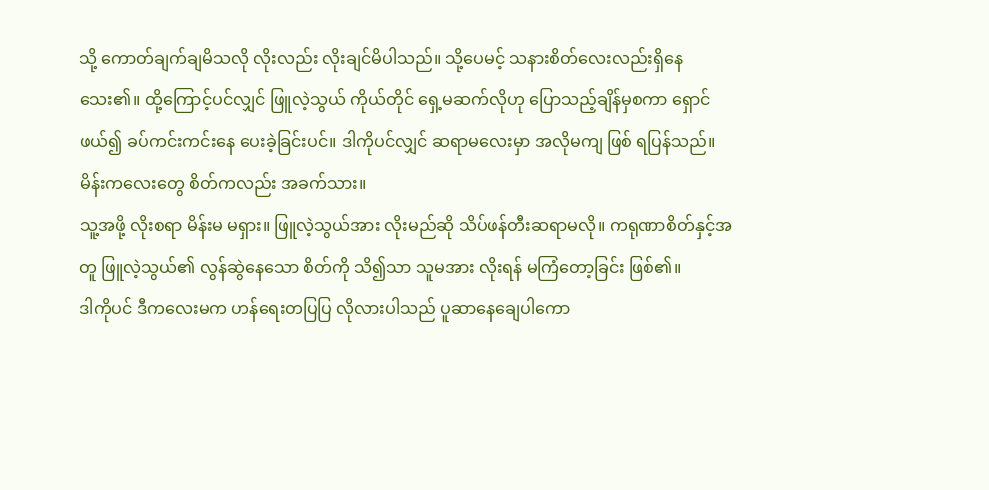သို့ ကောတ်ချက်ချမိသလို လိုးလည်း လိုးချင်မိပါသည်။ သို့ပေမင့် သနားစိတ်လေးလည်းရှိနေသေး၏။ ထို့ကြောင့်ပင်လျှင် ဖြူလဲ့သွယ် ကိုယ်တိုင် ရှေ့မဆက်လိုဟု ပြောသည့်ချိန်မှစကာ ရှောင်ဖယ်၍ ခပ်ကင်းကင်းနေ ပေးခဲ့ခြင်းပင်။ ဒါကိုပင်လျှင် ဆရာမလေးမှာ အလိုမကျ ဖြစ် ရပြန်သည်။ မိန်းကလေးတွေ စိတ်ကလည်း အခက်သား။
သူ့အဖို့ လိုးစရာ မိန်းမ မရှား။ ဖြူလဲ့သွယ်အား လိုးမည်ဆို သိပ်ဖန်တီးဆရာမလို။ ကရုဏာစိတ်နှင့်အတူ ဖြူလဲ့သွယ်၏ လွန်ဆွဲနေသော စိတ်ကို သိ၍သာ သူမအား လိုးရန် မကြံတော့ခြင်း ဖြစ်၏။
ဒါကိုပင် ဒီကလေးမက ဟန်ရေးတပြပြ လိုလားပါသည် ပူဆာနေချေပါကော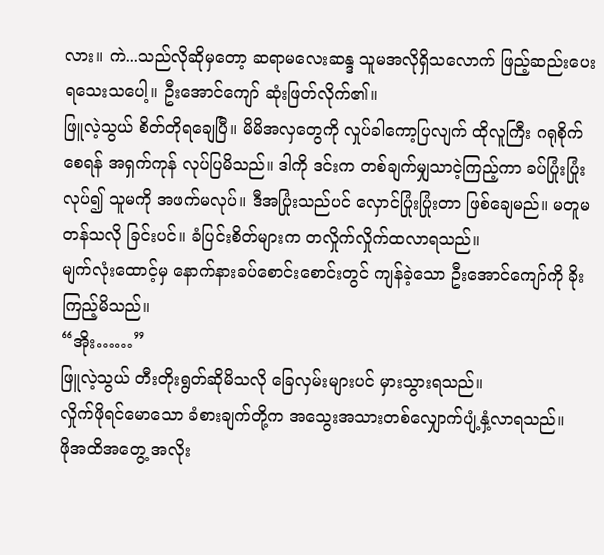လား။ ကဲ...သည်လိုဆိုမှတော့ ဆရာမလေးဆန္ဒ သူမအလိုရှိသလောက် ဖြည့်ဆည်းပေးရသေးသပေါ့။ ဦးအောင်ကျော် ဆုံးဖြတ်လိုက်၏။
ဖြူလဲ့သွယ် စိတ်တိုရချေပြီ။ မိမိအလှတွေကို လှုပ်ခါကော့ပြလျက် ထိုလူကြီး ဂရုစိုက်စေရန် အရှက်ကုန် လုပ်ပြမိသည်။ ဒါကို ဒင်းက တစ်ချက်မျှသာငဲ့ကြည့်ကာ ခပ်ပြုံးပြုံးလုပ်၍ သူမကို အဖက်မလုပ်။ ဒီအပြုံးသည်ပင် လှောင်ပြုံးပြုံးတာ ဖြစ်ချေမည်။ မတူမတန်သလို ခြင်းပင်။ ခံပြင်းစိတ်များက တလှိုက်လှိုက်ထလာရသည်။
မျက်လုံးထောင့်မှ နောက်နားခပ်စောင်းစောင်းတွင် ကျန်ခဲ့သော ဦးအောင်ကျော်ကို ခိုးကြည့်မိသည်။
“အိုး……”
ဖြူလဲ့သွယ် တီးတိုးရွတ်ဆိုမိသလို ခြေလှမ်းများပင် မှားသွားရသည်။
လှိုက်ဖိုရင်မောသော ခံစားချက်တို့က အသွေးအသားတစ်လျှောက်ပျံ့နှံ့လာရသည်။
ဖိုအထိအတွေ့ အလိုး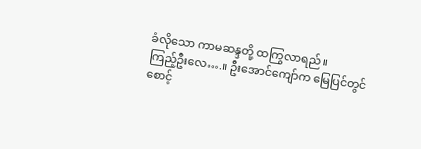ခံလိုသော ကာမဆန္ဒတို့ ထကြွလာရည်။
ကြည့်ဦးလေ….။ ဦးအောင်ကျော်က မြေပြင်တွင် စောင့်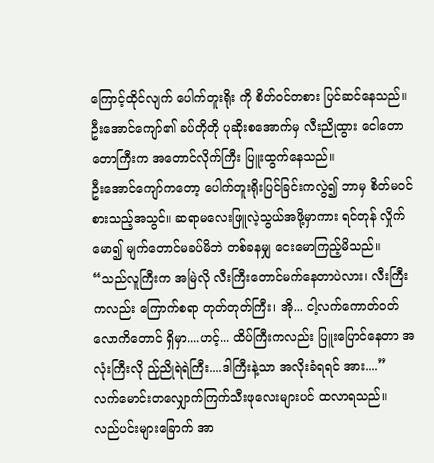ကြောင့်ထိုင်လျက် ပေါက်တူးရိုး ကို စိတ်ဝင်တစား ပြင်ဆင်နေသည်။ ဦးအောင်ကျော်၏ ခပ်တိုတို ပုဆိုးစအောက်မှ လီးညိုထွား ငေါတောတောကြီးက အတောင်လိုက်ကြီး ပြူးထွက်နေသည်။
ဦးအောင်ကျော်ကတော့ ပေါက်တူးရိုးပြင်ခြင်းကလွဲ၍ ဘာမှ စိတ်မဝင်စားသည့်အသွင်။ ဆရာမလေးဖြူလဲ့သွယ်အဖို့မှာကား ရင်တုန် လှိုက်မော၍ မျက်တောင်မခပ်မိဘဲ တစ်ခနမျှ ငေးမောကြည့်မိသည်။
“သည်လူကြီးက အမြဲလို လီးကြီးတောင်မက်နေတာပဲလား၊ လီးကြီးကလည်း ကြောက်စရာ တုတ်တုတ်ကြီး၊ အို... ငါ့လက်ကောတ်ဝတ်လောကိတောင် ရှိမှာ....ဟင့်... ထိပ်ကြီးကလည်း ပြူးပြောင်နေတာ အလုံးကြီးလို ည်ုညိုရဲရဲကြီး....ဒါကြီးနဲ့သာ အလိုးခံရရင် အား....”
လက်မောင်းတလျှောက်ကြက်သီးဖုလေးများပင် ထလာရသည်။
လည်ပင်းများခြောက် အာ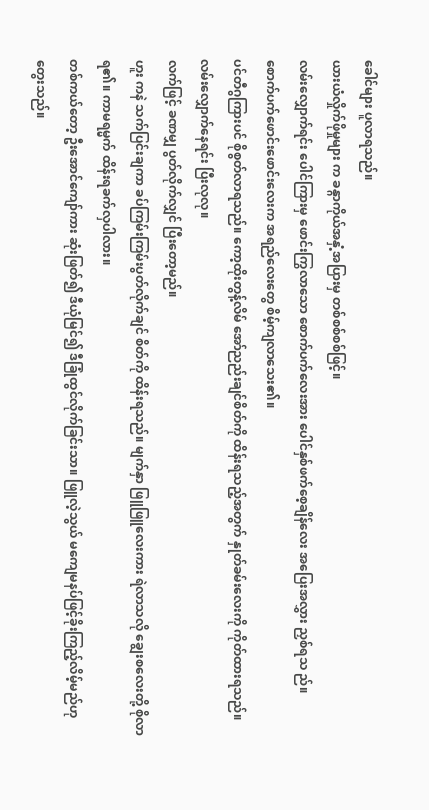ခေါင်များ ပူလာရသည်။
ယားယံလှိုက်ဖိုမှုများ က ခန္ဂာကိုယ်အနှံ့အပြားမှ တစ်စစ်စစ်ဖြင့်။
လမ်းလျှောက်ရင်း ပေါင်ကြားမှ ဖောင်းကြွလာသော စောက်ပက်လေးအား ပေါင်နှစ်ဖက်စေ့ချိန်လေး အပြေးအလွှား ညှစ်ရသ ည်။
စောက်ပက်ဖောင်းဖောင်းလေးက အရည်လေးတွေ စိမ့်ကျလာသေး၏။
ပင်တီဂွကြားပင် စိုစွတ်လာရသည်။ ကော့ထိုးတွန့်လိမ် အော်ညည်းချင်စိတ်ကို ထိန်းရသည့်အတွက် နှုတ်ခမ်းလေးကို ကိုတ်ထားရသည်။
လမ်းလျှောက်နေရင်း ပြီးလုလု။
လက်ဖြင့် ခဏမျှ ပွတ်လိုက်လျှင် ပြီးတော့မည်။
ဟူး ကနဲ သက်ပြင်းချကာ ခပ်ကြမ်းကြမ်းပွတ်လိုက်ချင် စိတ်ကို ထိန်းရသည်။ မျက်နှာ ဖြူဖြူလေးကား ရဲလာသလို ချွေးစလေးတို့ စိုလာရ၏။ ကာမရမ္မက် ထိန်းရခက်လှပါလား။
တစ်ကယ်တော့ ဦးအောင်ကျော်ကား ဆုံးဖြတ်၍ ဒီယုံမြင်၍ ဒီခြုံထွင်လိုက်ခြင်းသာ။ ဖြူလဲ့သွယ် မကျေမနပ်ဖြင့်ခိုးကြည့်လိမ့်မည်ဟုတွေးသည်။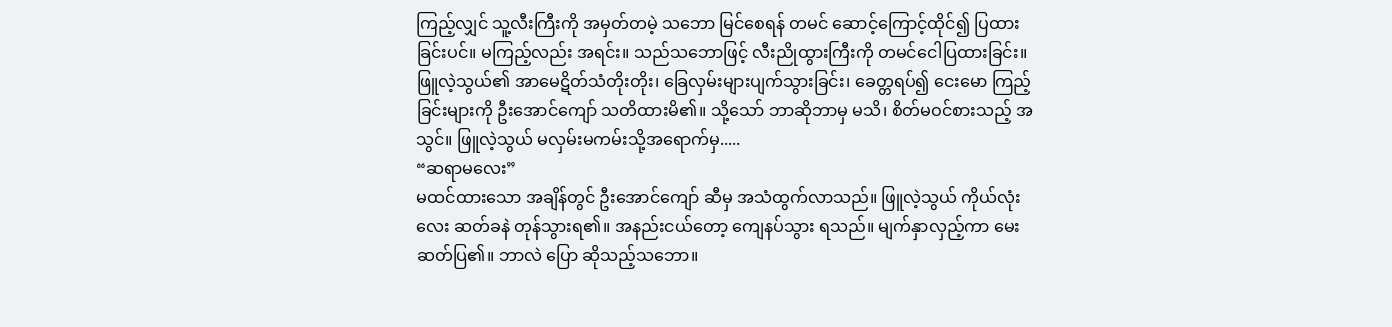ကြည့်လျှင် သူ့လီးကြီးကို အမှတ်တမဲ့ သဘော မြင်စေရန် တမင် ဆောင့်ကြောင့်ထိုင်၍ ပြထားခြင်းပင်။ မကြည့်လည်း အရင်း။ သည်သဘောဖြင့် လီးညိုထွားကြီးကို တမင်ငေါပြထားခြင်း။
ဖြူလဲ့သွယ်၏ အာမေဋိတ်သံတိုးတိုး၊ ခြေလှမ်းများပျက်သွားခြင်း၊ ခေတ္တရပ်၍ ငေးမော ကြည့်ခြင်းများကို ဦးအောင်ကျော် သတိထားမိ၏။ သို့သော် ဘာဆိုဘာမှ မသိ၊ စိတ်မဝင်စားသည့် အသွင်။ ဖြူလဲ့သွယ် မလှမ်းမကမ်းသို့အရောက်မှ.....
“ဆရာမလေး”
မထင်ထားသော အချိန်တွင် ဦးအောင်ကျော် ဆီမှ အသံထွက်လာသည်။ ဖြူလဲ့သွယ် ကိုယ်လုံးလေး ဆတ်ခနဲ တုန်သွားရ၏။ အနည်းငယ်တော့ ကျေနပ်သွား ရသည်။ မျက်နှာလှည့်ကာ မေးဆတ်ပြ၏။ ဘာလဲ ပြော ဆိုသည့်သဘော။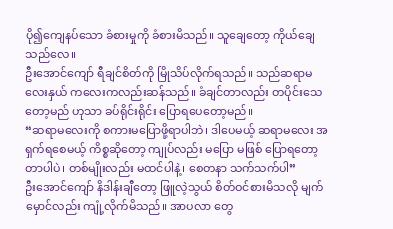ပို၍ကျေနပ်သော ခံစားမှုကို ခံစားမိသည်။ သူချေတော့ ကိုယ်ချေသည်လေ။
ဦးအောင်ကျော် ရီချင်စိတ်ကို မြိုသိပ်လိုက်ရသည်။ သည်ဆရာမလေးနှယ် ကလေးကလည်းဆန်သည်။ ခံချင်တာလည်း တပိုင်းသေတော့မည် ဟုသာ ခပ်ရိုင်းရိုင်း ပြောရပေတော့မည်။
“ဆရာမလေးကို စကားမပြောဖို့ရာပါဘဲ၊ ဒါပေမယ့် ဆရာမလေး အရှက်ရစေမယ့် ကိစ္စဆိုတော့ ကျုပ်လည်း မပြော မဖြစ် ပြောရတော့တာပါပဲ၊ တစ်မျိုးလည်း မထင်ပါနဲ့၊ စေတနာ သက်သက်ပါ”
ဦးအောင်ကျော် နိဒါန်းချီတော့ ဖြူလဲ့သွယ် စိတ်ဝင်စားမိသလို မျက်မှောင်လည်း ကျုံ့လိုက်မိသည်။ အာပလာ တွေ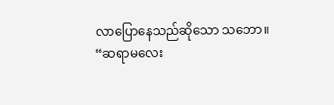လာပြောနေသည်ဆိုသော သဘော။
“ဆရာမလေး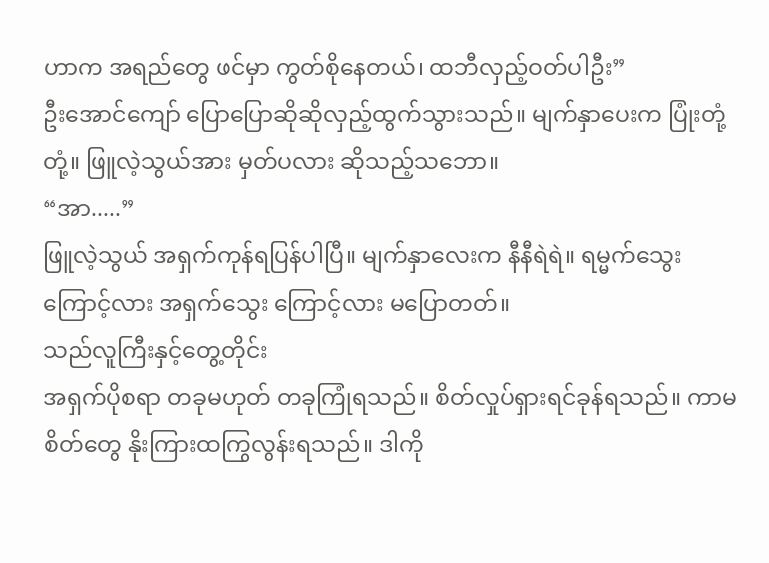ဟာက အရည်တွေ ဖင်မှာ ကွတ်စိုနေတယ်၊ ထဘီလှည့်ဝတ်ပါဦး”
ဦးအောင်ကျော် ပြောပြောဆိုဆိုလှည့်ထွက်သွားသည်။ မျက်နှာပေးက ပြုံးတုံ့တုံ့။ ဖြူလဲ့သွယ်အား မှတ်ပလား ဆိုသည့်သဘော။
“အာ.....”
ဖြူလဲ့သွယ် အရှက်ကုန်ရပြန်ပါပြီ။ မျက်နှာလေးက နီနီရဲရဲ။ ရမ္မက်သွေး ကြောင့်လား အရှက်သွေး ကြောင့်လား မပြောတတ်။
သည်လူကြီးနှင့်တွေ့တိုင်း
အရှက်ပိုစရာ တခုမဟုတ် တခုကြုံရသည်။ စိတ်လှုပ်ရှားရင်ခုန်ရသည်။ ကာမစိတ်တွေ နိုးကြားထကြွလွန်းရသည်။ ဒါကို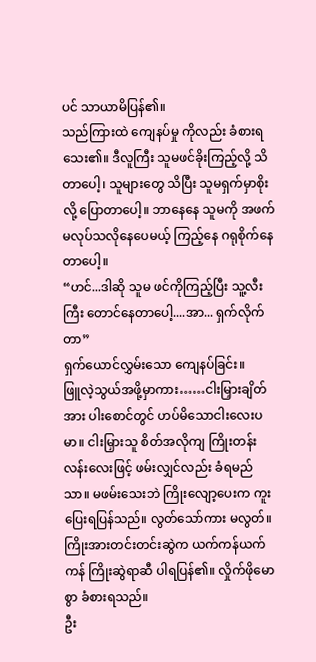ပင် သာယာမိပြန်၏။
သည်ကြားထဲ ကျေနပ်မှု ကိုလည်း ခံစားရသေး၏။ ဒီလူကြီး သူမဖင်ခိုးကြည့်လို့ သိတာပေါ့၊ သူများတွေ သိပြီး သူမရှက်မှာစိုးလို့ ပြောတာပေါ့။ ဘာနေနေ သူမကို အဖက်မလုပ်သလိုနေပေမယ့် ကြည့်နေ ဂရုစိုက်နေတာပေါ့။
“ဟင်...ဒါဆို သူမ ဖင်ကိုကြည့်ပြီး သူ့လီးကြီး တောင်နေတာပေါ့....အာ... ရှက်လိုက်တာ”
ရှက်ယောင်လွှမ်းသော ကျေနပ်ခြင်း။
ဖြူလဲ့သွယ်အဖို့မှာကား……ငါးမြှားချိတ်အား ပါးစောင်တွင် ဟပ်မိသောငါးလေးပမာ။ ငါးမြှားသူ စိတ်အလိုကျ ကြိုးတန်းလန်းလေးဖြင့် ဖမ်းလျှင်လည်း ခံရမည်သာ။ မဖမ်းသေးဘဲ ကြိုးလျော့ပေးက ကူးပြေးရပြန်သည်။ လွတ်သော်ကား မလွတ်။ ကြိုးအားတင်းတင်းဆွဲက ယက်ကန်ယက်ကန် ကြိုးဆွဲရာဆီ ပါရပြန်၏။ လှိုက်ဖိုမောစွာ ခံစားရသည်။
ဦး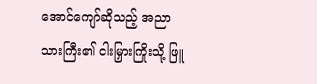အောင်ကျော်ဆိုသည့် အညာသားကြီး၏ ငါးမြှားကြိုးသို့ ဖြူ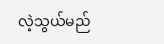လဲ့သွယ်မည်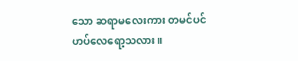သော ဆရာမလေးကား တမင်ပင် ဟပ်လေရော့သလား။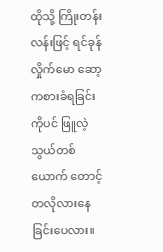ထိုသို့ ကြိုးတန်းလန်းဖြင့် ရင်ခုန်လှိုက်မော ဆော့ကစားခံရခြင်း ကိုပင် ဖြူလဲ့သွယ်တစ်ယောက် တောင့်တလိုလားနေခြင်းပေလား။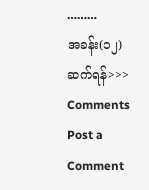………
အခန်း(၁၂) ဆက်ရန်>>>
Comments
Post a Comment